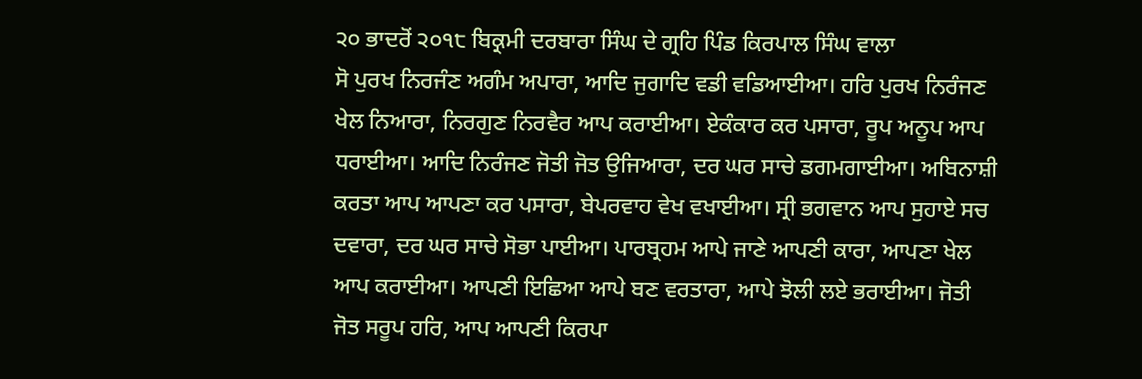੨੦ ਭਾਦਰੋਂ ੨੦੧੮ ਬਿਕ੍ਰਮੀ ਦਰਬਾਰਾ ਸਿੰਘ ਦੇ ਗ੍ਰਹਿ ਪਿੰਡ ਕਿਰਪਾਲ ਸਿੰਘ ਵਾਲਾ
ਸੋ ਪੁਰਖ ਨਿਰਜੰਣ ਅਗੰਮ ਅਪਾਰਾ, ਆਦਿ ਜੁਗਾਦਿ ਵਡੀ ਵਡਿਆਈਆ। ਹਰਿ ਪੁਰਖ ਨਿਰੰਜਣ ਖੇਲ ਨਿਆਰਾ, ਨਿਰਗੁਣ ਨਿਰਵੈਰ ਆਪ ਕਰਾਈਆ। ਏਕੰਕਾਰ ਕਰ ਪਸਾਰਾ, ਰੂਪ ਅਨੂਪ ਆਪ ਧਰਾਈਆ। ਆਦਿ ਨਿਰੰਜਣ ਜੋਤੀ ਜੋਤ ਉਜਿਆਰਾ, ਦਰ ਘਰ ਸਾਚੇ ਡਗਮਗਾਈਆ। ਅਬਿਨਾਸ਼ੀ ਕਰਤਾ ਆਪ ਆਪਣਾ ਕਰ ਪਸਾਰਾ, ਬੇਪਰਵਾਹ ਵੇਖ ਵਖਾਈਆ। ਸ੍ਰੀ ਭਗਵਾਨ ਆਪ ਸੁਹਾਏ ਸਚ ਦਵਾਰਾ, ਦਰ ਘਰ ਸਾਚੇ ਸੋਭਾ ਪਾਈਆ। ਪਾਰਬ੍ਰਹਮ ਆਪੇ ਜਾਣੇ ਆਪਣੀ ਕਾਰਾ, ਆਪਣਾ ਖੇਲ ਆਪ ਕਰਾਈਆ। ਆਪਣੀ ਇਛਿਆ ਆਪੇ ਬਣ ਵਰਤਾਰਾ, ਆਪੇ ਝੋਲੀ ਲਏ ਭਰਾਈਆ। ਜੋਤੀ ਜੋਤ ਸਰੂਪ ਹਰਿ, ਆਪ ਆਪਣੀ ਕਿਰਪਾ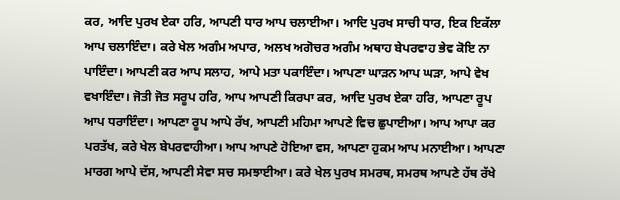ਕਰ, ਆਦਿ ਪੁਰਖ ਏਕਾ ਹਰਿ, ਆਪਣੀ ਧਾਰ ਆਪ ਚਲਾਈਆ। ਆਦਿ ਪੁਰਖ ਸਾਚੀ ਧਾਰ, ਇਕ ਇਕੱਲਾ ਆਪ ਚਲਾਇੰਦਾ। ਕਰੇ ਖੇਲ ਅਗੰਮ ਅਪਾਰ, ਅਲਖ ਅਗੋਚਰ ਅਗੰਮ ਅਥਾਹ ਬੇਪਰਵਾਹ ਭੇਵ ਕੋਇ ਨਾ ਪਾਇੰਦਾ। ਆਪਣੀ ਕਰ ਆਪ ਸਲਾਹ, ਆਪੇ ਮਤਾ ਪਕਾਇੰਦਾ। ਆਪਣਾ ਘਾੜਨ ਆਪ ਘੜਾ, ਆਪੇ ਵੇਖ ਵਖਾਇੰਦਾ। ਜੋਤੀ ਜੋਤ ਸਰੂਪ ਹਰਿ, ਆਪ ਆਪਣੀ ਕਿਰਪਾ ਕਰ, ਆਦਿ ਪੁਰਖ ਏਕਾ ਹਰਿ, ਆਪਣਾ ਰੂਪ ਆਪ ਧਰਾਇੰਦਾ। ਆਪਣਾ ਰੂਪ ਆਪੇ ਰੱਖ, ਆਪਣੀ ਮਹਿਮਾ ਆਪਣੇ ਵਿਚ ਛੁਪਾਈਆ। ਆਪ ਆਪਾ ਕਰ ਪਰਤੱਖ, ਕਰੇ ਖੇਲ ਬੇਪਰਵਾਹੀਆ। ਆਪ ਆਪਣੇ ਹੋਇਆ ਵਸ, ਆਪਣਾ ਹੁਕਮ ਆਪ ਮਨਾਈਆ। ਆਪਣਾ ਮਾਰਗ ਆਪੇ ਦੱਸ, ਆਪਣੀ ਸੇਵਾ ਸਚ ਸਮਝਾਈਆ। ਕਰੇ ਖੇਲ ਪੁਰਖ ਸਮਰਥ, ਸਮਰਥ ਆਪਣੇ ਹੱਥ ਰੱਖੇ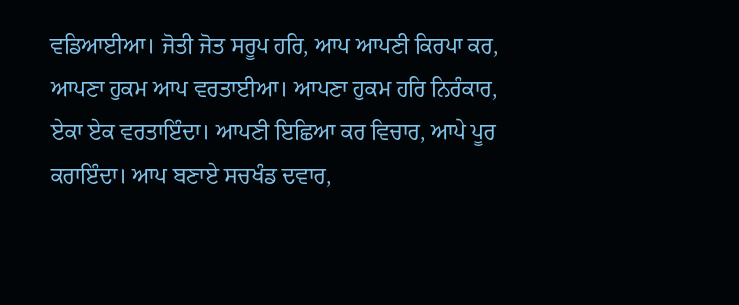ਵਡਿਆਈਆ। ਜੋਤੀ ਜੋਤ ਸਰੂਪ ਹਰਿ, ਆਪ ਆਪਣੀ ਕਿਰਪਾ ਕਰ, ਆਪਣਾ ਹੁਕਮ ਆਪ ਵਰਤਾਈਆ। ਆਪਣਾ ਹੁਕਮ ਹਰਿ ਨਿਰੰਕਾਰ, ਏਕਾ ਏਕ ਵਰਤਾਇੰਦਾ। ਆਪਣੀ ਇਛਿਆ ਕਰ ਵਿਚਾਰ, ਆਪੇ ਪੂਰ ਕਰਾਇੰਦਾ। ਆਪ ਬਣਾਏ ਸਚਖੰਡ ਦਵਾਰ,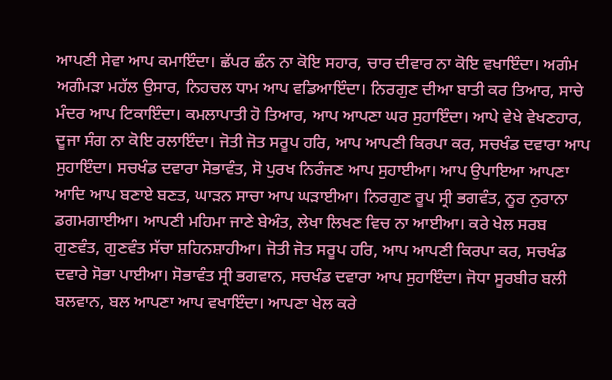ਆਪਣੀ ਸੇਵਾ ਆਪ ਕਮਾਇੰਦਾ। ਛੱਪਰ ਛੰਨ ਨਾ ਕੋਇ ਸਹਾਰ, ਚਾਰ ਦੀਵਾਰ ਨਾ ਕੋਇ ਵਖਾਇੰਦਾ। ਅਗੰਮ ਅਗੰਮੜਾ ਮਹੱਲ ਉਸਾਰ, ਨਿਹਚਲ ਧਾਮ ਆਪ ਵਡਿਆਇੰਦਾ। ਨਿਰਗੁਣ ਦੀਆ ਬਾਤੀ ਕਰ ਤਿਆਰ, ਸਾਚੇ ਮੰਦਰ ਆਪ ਟਿਕਾਇੰਦਾ। ਕਮਲਾਪਾਤੀ ਹੋ ਤਿਆਰ, ਆਪ ਆਪਣਾ ਘਰ ਸੁਹਾਇੰਦਾ। ਆਪੇ ਵੇਖੇ ਵੇਖਣਹਾਰ, ਦੂਜਾ ਸੰਗ ਨਾ ਕੋਇ ਰਲਾਇੰਦਾ। ਜੋਤੀ ਜੋਤ ਸਰੂਪ ਹਰਿ, ਆਪ ਆਪਣੀ ਕਿਰਪਾ ਕਰ, ਸਚਖੰਡ ਦਵਾਰਾ ਆਪ ਸੁਹਾਇੰਦਾ। ਸਚਖੰਡ ਦਵਾਰਾ ਸੋਭਾਵੰਤ, ਸੋ ਪੁਰਖ ਨਿਰੰਜਣ ਆਪ ਸੁਹਾਈਆ। ਆਪ ਉਪਾਇਆ ਆਪਣਾ ਆਦਿ ਆਪ ਬਣਾਏ ਬਣਤ, ਘਾੜਨ ਸਾਚਾ ਆਪ ਘੜਾਈਆ। ਨਿਰਗੁਣ ਰੂਪ ਸ੍ਰੀ ਭਗਵੰਤ, ਨੂਰ ਨੁਰਾਨਾ ਡਗਮਗਾਈਆ। ਆਪਣੀ ਮਹਿਮਾ ਜਾਣੇ ਬੇਅੰਤ, ਲੇਖਾ ਲਿਖਣ ਵਿਚ ਨਾ ਆਈਆ। ਕਰੇ ਖੇਲ ਸਰਬ ਗੁਣਵੰਤ, ਗੁਣਵੰਤ ਸੱਚਾ ਸ਼ਹਿਨਸ਼ਾਹੀਆ। ਜੋਤੀ ਜੋਤ ਸਰੂਪ ਹਰਿ, ਆਪ ਆਪਣੀ ਕਿਰਪਾ ਕਰ, ਸਚਖੰਡ ਦਵਾਰੇ ਸੋਭਾ ਪਾਈਆ। ਸੋਭਾਵੰਤ ਸ੍ਰੀ ਭਗਵਾਨ, ਸਚਖੰਡ ਦਵਾਰਾ ਆਪ ਸੁਹਾਇੰਦਾ। ਜੋਧਾ ਸੂਰਬੀਰ ਬਲੀ ਬਲਵਾਨ, ਬਲ ਆਪਣਾ ਆਪ ਵਖਾਇੰਦਾ। ਆਪਣਾ ਖੇਲ ਕਰੇ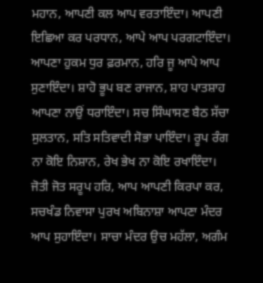ਮਹਾਨ, ਆਪਣੀ ਕਲ ਆਪ ਵਰਤਾਇੰਦਾ। ਆਪਣੀ ਇਛਿਆ ਕਰ ਪਰਧਾਨ, ਆਪੇ ਆਪ ਪਰਗਟਾਇੰਦਾ। ਆਪਣਾ ਹੁਕਮ ਧੁਰ ਫ਼ਰਮਾਨ, ਹਰਿ ਜੂ ਆਪੇ ਆਪ ਸੁਣਾਇੰਦਾ। ਸ਼ਾਹੋ ਭੂਪ ਬਣ ਰਾਜਾਨ, ਸ਼ਾਹ ਪਾਤਸ਼ਾਹ ਆਪਣਾ ਨਾਉਂ ਧਰਾਇੰਦਾ। ਸਚ ਸਿੰਘਾਸਣ ਬੈਠ ਸੱਚਾ ਸੁਲਤਾਨ, ਸਤਿ ਸਤਿਵਾਦੀ ਸੋਭਾ ਪਾਇੰਦਾ। ਰੂਪ ਰੰਗ ਨਾ ਕੋਇ ਨਿਸ਼ਾਨ, ਰੇਖ ਭੇਖ ਨਾ ਕੋਇ ਰਖਾਇੰਦਾ। ਜੋਤੀ ਜੋਤ ਸਰੂਪ ਹਰਿ, ਆਪ ਆਪਣੀ ਕਿਰਪਾ ਕਰ, ਸਚਖੰਡ ਨਿਵਾਸਾ ਪੁਰਖ ਅਬਿਨਾਸ਼ਾ ਆਪਣਾ ਮੰਦਰ ਆਪ ਸੁਹਾਇੰਦਾ। ਸਾਚਾ ਮੰਦਰ ਉਚ ਮਹੱਲਾ, ਅਗੰਮ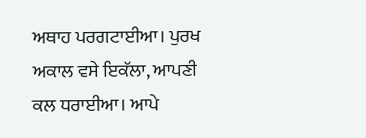ਅਥਾਹ ਪਰਗਟਾਈਆ। ਪੁਰਖ ਅਕਾਲ ਵਸੇ ਇਕੱਲਾ, ਆਪਣੀ ਕਲ ਧਰਾਈਆ। ਆਪੇ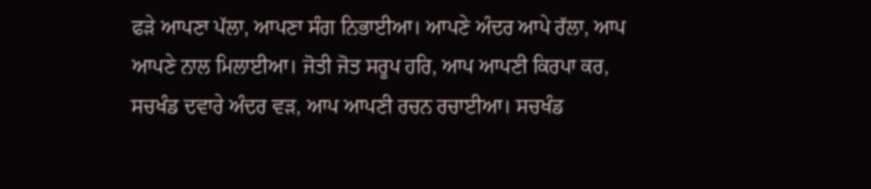ਫੜੇ ਆਪਣਾ ਪੱਲਾ, ਆਪਣਾ ਸੰਗ ਨਿਭਾਈਆ। ਆਪਣੇ ਅੰਦਰ ਆਪੇ ਰੱਲਾ, ਆਪ ਆਪਣੇ ਨਾਲ ਮਿਲਾਈਆ। ਜੋਤੀ ਜੋਤ ਸਰੂਪ ਹਰਿ, ਆਪ ਆਪਣੀ ਕਿਰਪਾ ਕਰ, ਸਚਖੰਡ ਦਵਾਰੇ ਅੰਦਰ ਵੜ, ਆਪ ਆਪਣੀ ਰਚਨ ਰਚਾਈਆ। ਸਚਖੰਡ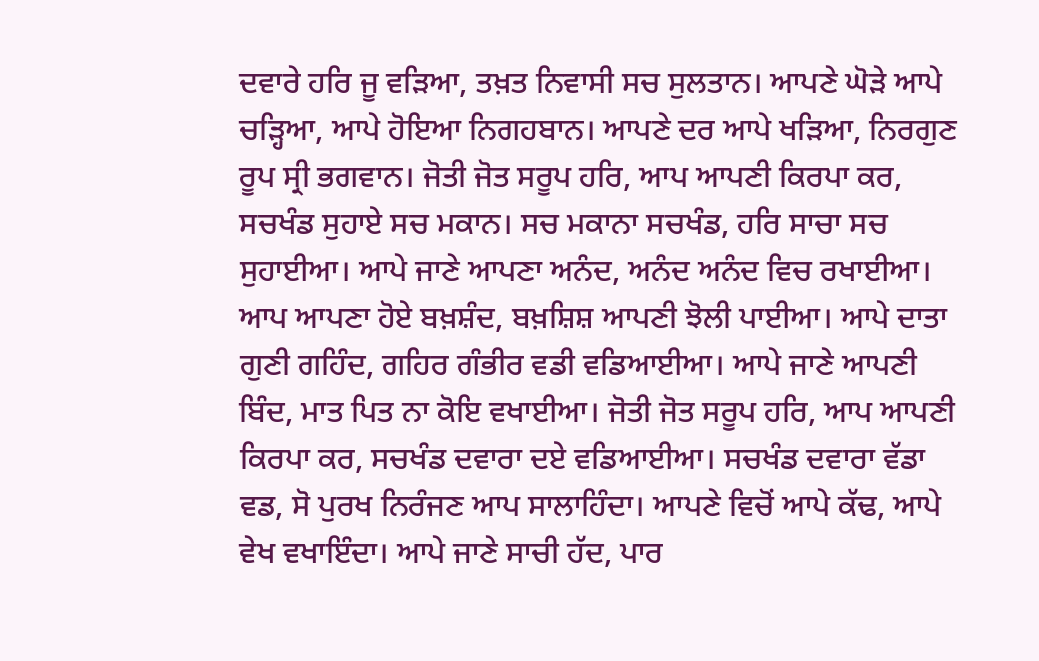ਦਵਾਰੇ ਹਰਿ ਜੂ ਵੜਿਆ, ਤਖ਼ਤ ਨਿਵਾਸੀ ਸਚ ਸੁਲਤਾਨ। ਆਪਣੇ ਘੋੜੇ ਆਪੇ ਚੜ੍ਹਿਆ, ਆਪੇ ਹੋਇਆ ਨਿਗਹਬਾਨ। ਆਪਣੇ ਦਰ ਆਪੇ ਖੜਿਆ, ਨਿਰਗੁਣ ਰੂਪ ਸ੍ਰੀ ਭਗਵਾਨ। ਜੋਤੀ ਜੋਤ ਸਰੂਪ ਹਰਿ, ਆਪ ਆਪਣੀ ਕਿਰਪਾ ਕਰ, ਸਚਖੰਡ ਸੁਹਾਏ ਸਚ ਮਕਾਨ। ਸਚ ਮਕਾਨਾ ਸਚਖੰਡ, ਹਰਿ ਸਾਚਾ ਸਚ ਸੁਹਾਈਆ। ਆਪੇ ਜਾਣੇ ਆਪਣਾ ਅਨੰਦ, ਅਨੰਦ ਅਨੰਦ ਵਿਚ ਰਖਾਈਆ। ਆਪ ਆਪਣਾ ਹੋਏ ਬਖ਼ਸ਼ੰਦ, ਬਖ਼ਸ਼ਿਸ਼ ਆਪਣੀ ਝੋਲੀ ਪਾਈਆ। ਆਪੇ ਦਾਤਾ ਗੁਣੀ ਗਹਿੰਦ, ਗਹਿਰ ਗੰਭੀਰ ਵਡੀ ਵਡਿਆਈਆ। ਆਪੇ ਜਾਣੇ ਆਪਣੀ ਬਿੰਦ, ਮਾਤ ਪਿਤ ਨਾ ਕੋਇ ਵਖਾਈਆ। ਜੋਤੀ ਜੋਤ ਸਰੂਪ ਹਰਿ, ਆਪ ਆਪਣੀ ਕਿਰਪਾ ਕਰ, ਸਚਖੰਡ ਦਵਾਰਾ ਦਏ ਵਡਿਆਈਆ। ਸਚਖੰਡ ਦਵਾਰਾ ਵੱਡਾ ਵਡ, ਸੋ ਪੁਰਖ ਨਿਰੰਜਣ ਆਪ ਸਾਲਾਹਿੰਦਾ। ਆਪਣੇ ਵਿਚੋਂ ਆਪੇ ਕੱਢ, ਆਪੇ ਵੇਖ ਵਖਾਇੰਦਾ। ਆਪੇ ਜਾਣੇ ਸਾਚੀ ਹੱਦ, ਪਾਰ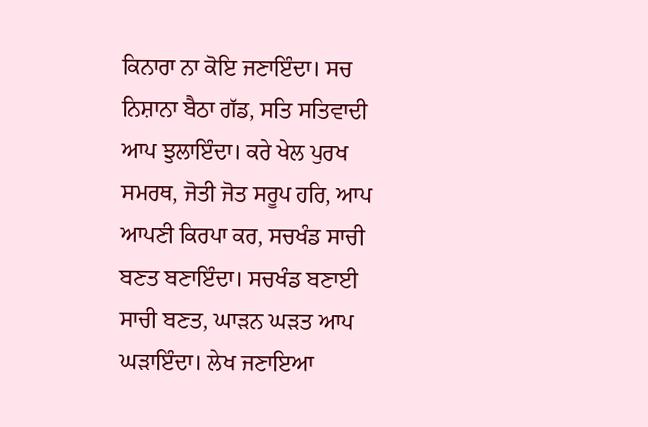ਕਿਨਾਰਾ ਨਾ ਕੋਇ ਜਣਾਇੰਦਾ। ਸਚ ਨਿਸ਼ਾਨਾ ਬੈਠਾ ਗੱਡ, ਸਤਿ ਸਤਿਵਾਦੀ ਆਪ ਝੁਲਾਇੰਦਾ। ਕਰੇ ਖੇਲ ਪੁਰਖ ਸਮਰਥ, ਜੋਤੀ ਜੋਤ ਸਰੂਪ ਹਰਿ, ਆਪ ਆਪਣੀ ਕਿਰਪਾ ਕਰ, ਸਚਖੰਡ ਸਾਚੀ ਬਣਤ ਬਣਾਇੰਦਾ। ਸਚਖੰਡ ਬਣਾਈ ਸਾਚੀ ਬਣਤ, ਘਾੜਨ ਘੜਤ ਆਪ ਘੜਾਇੰਦਾ। ਲੇਖ ਜਣਾਇਆ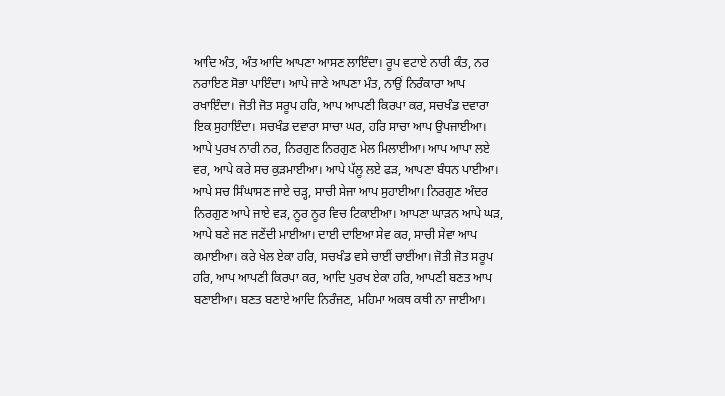ਆਦਿ ਅੰਤ, ਅੰਤ ਆਦਿ ਆਪਣਾ ਆਸਣ ਲਾਇੰਦਾ। ਰੂਪ ਵਟਾਏ ਨਾਰੀ ਕੰਤ, ਨਰ ਨਰਾਇਣ ਸੋਭਾ ਪਾਇੰਦਾ। ਆਪੇ ਜਾਣੇ ਆਪਣਾ ਮੰਤ, ਨਾਉਂ ਨਿਰੰਕਾਰਾ ਆਪ ਰਖਾਇੰਦਾ। ਜੋਤੀ ਜੋਤ ਸਰੂਪ ਹਰਿ, ਆਪ ਆਪਣੀ ਕਿਰਪਾ ਕਰ, ਸਚਖੰਡ ਦਵਾਰਾ ਇਕ ਸੁਹਾਇੰਦਾ। ਸਚਖੰਡ ਦਵਾਰਾ ਸਾਚਾ ਘਰ, ਹਰਿ ਸਾਚਾ ਆਪ ਉਪਜਾਈਆ। ਆਪੇ ਪੁਰਖ ਨਾਰੀ ਨਰ, ਨਿਰਗੁਣ ਨਿਰਗੁਣ ਮੇਲ ਮਿਲਾਈਆ। ਆਪ ਆਪਾ ਲਏ ਵਰ, ਆਪੇ ਕਰੇ ਸਚ ਕੁੜਮਾਈਆ। ਆਪੇ ਪੱਲੂ ਲਏ ਫੜ, ਆਪਣਾ ਬੰਧਨ ਪਾਈਆ। ਆਪੇ ਸਚ ਸਿੰਘਾਸਣ ਜਾਏ ਚੜ੍ਹ, ਸਾਚੀ ਸੇਜਾ ਆਪ ਸੁਹਾਈਆ। ਨਿਰਗੁਣ ਅੰਦਰ ਨਿਰਗੁਣ ਆਪੇ ਜਾਏ ਵੜ, ਨੂਰ ਨੂਰ ਵਿਚ ਟਿਕਾਈਆ। ਆਪਣਾ ਘਾੜਨ ਆਪੇ ਘੜ, ਆਪੇ ਬਣੇ ਜਣ ਜਣੇਂਦੀ ਮਾਈਆ। ਦਾਈ ਦਾਇਆ ਸੇਵ ਕਰ, ਸਾਚੀ ਸੇਵਾ ਆਪ ਕਮਾਈਆ। ਕਰੇ ਖੇਲ ਏਕਾ ਹਰਿ, ਸਚਖੰਡ ਵਸੇ ਚਾਈਂ ਚਾਈਂਆ। ਜੋਤੀ ਜੋਤ ਸਰੂਪ ਹਰਿ, ਆਪ ਆਪਣੀ ਕਿਰਪਾ ਕਰ, ਆਦਿ ਪੁਰਖ ਏਕਾ ਹਰਿ, ਆਪਣੀ ਬਣਤ ਆਪ ਬਣਾਈਆ। ਬਣਤ ਬਣਾਏ ਆਦਿ ਨਿਰੰਜਣ, ਮਹਿਮਾ ਅਕਥ ਕਥੀ ਨਾ ਜਾਈਆ।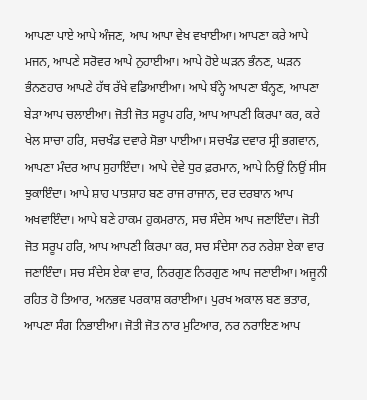ਆਪਣਾ ਪਾਏ ਆਪੇ ਅੰਜਣ, ਆਪ ਆਪਾ ਵੇਖ ਵਖਾਈਆ। ਆਪਣਾ ਕਰੇ ਆਪੇ ਮਜਨ, ਆਪਣੇ ਸਰੋਵਰ ਆਪੇ ਨੁਹਾਈਆ। ਆਪੇ ਹੋਏ ਘੜਨ ਭੰਨਣ, ਘੜਨ ਭੰਨਣਹਾਰ ਆਪਣੇ ਹੱਥ ਰੱਖੇ ਵਡਿਆਈਆ। ਆਪੇ ਬੰਨ੍ਹੇ ਆਪਣਾ ਬੰਨ੍ਹਣ, ਆਪਣਾ ਬੇੜਾ ਆਪ ਚਲਾਈਆ। ਜੋਤੀ ਜੋਤ ਸਰੂਪ ਹਰਿ, ਆਪ ਆਪਣੀ ਕਿਰਪਾ ਕਰ, ਕਰੇ ਖੇਲ ਸਾਚਾ ਹਰਿ, ਸਚਖੰਡ ਦਵਾਰੇ ਸੋਭਾ ਪਾਈਆ। ਸਚਖੰਡ ਦਵਾਰ ਸ੍ਰੀ ਭਗਵਾਨ, ਆਪਣਾ ਮੰਦਰ ਆਪ ਸੁਹਾਇੰਦਾ। ਆਪੇ ਦੇਵੇ ਧੁਰ ਫ਼ਰਮਾਨ, ਆਪੇ ਨਿਉਂ ਨਿਉਂ ਸੀਸ ਝੁਕਾਇੰਦਾ। ਆਪੇ ਸ਼ਾਹ ਪਾਤਸ਼ਾਹ ਬਣ ਰਾਜ ਰਾਜਾਨ, ਦਰ ਦਰਬਾਨ ਆਪ ਅਖਵਾਇੰਦਾ। ਆਪੇ ਬਣੇ ਹਾਕਮ ਹੁਕਮਰਾਨ, ਸਚ ਸੰਦੇਸ ਆਪ ਜਣਾਇੰਦਾ। ਜੋਤੀ ਜੋਤ ਸਰੂਪ ਹਰਿ, ਆਪ ਆਪਣੀ ਕਿਰਪਾ ਕਰ, ਸਚ ਸੰਦੇਸਾ ਨਰ ਨਰੇਸ਼ਾ ਏਕਾ ਵਾਰ ਜਣਾਇੰਦਾ। ਸਚ ਸੰਦੇਸ ਏਕਾ ਵਾਰ, ਨਿਰਗੁਣ ਨਿਰਗੁਣ ਆਪ ਜਣਾਈਆ। ਅਜੂਨੀ ਰਹਿਤ ਹੋ ਤਿਆਰ, ਅਨਭਵ ਪਰਕਾਸ਼ ਕਰਾਈਆ। ਪੁਰਖ ਅਕਾਲ ਬਣ ਭਤਾਰ, ਆਪਣਾ ਸੰਗ ਨਿਭਾਈਆ। ਜੋਤੀ ਜੋਤ ਨਾਰ ਮੁਟਿਆਰ, ਨਰ ਨਰਾਇਣ ਆਪ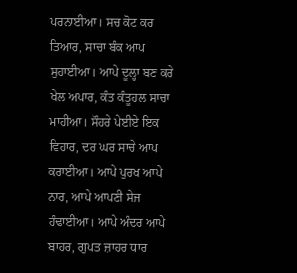ਪਰਨਾਈਆ। ਸਚ ਕੋਟ ਕਰ ਤਿਆਰ, ਸਾਚਾ ਬੰਕ ਆਪ ਸੁਹਾਈਆ। ਆਪੇ ਦੂਲ੍ਹਾ ਬਣ ਕਰੇ ਖੇਲ ਅਪਾਰ, ਕੰਤ ਕੰਤੂਹਲ ਸਾਚਾ ਮਾਹੀਆ। ਸੌਹਰੇ ਪੇਈਏ ਇਕ ਵਿਹਾਰ, ਦਰ ਘਰ ਸਾਚੇ ਆਪ ਕਰਾਈਆ। ਆਪੇ ਪੁਰਖ ਆਪੇ ਨਾਰ, ਆਪੇ ਆਪਣੀ ਸੇਜ ਹੰਢਾਈਆ। ਆਪੇ ਅੰਦਰ ਆਪੇ ਬਾਹਰ, ਗੁਪਤ ਜ਼ਾਹਰ ਧਾਰ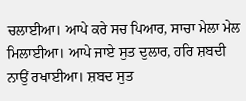ਚਲਾਈਆ। ਆਪੇ ਕਰੇ ਸਚ ਪਿਆਰ, ਸਾਚਾ ਮੇਲਾ ਮੇਲ ਮਿਲਾਈਆ। ਆਪੇ ਜਾਏ ਸੁਤ ਦੁਲਾਰ, ਹਰਿ ਸ਼ਬਦੀ ਨਾਉਂ ਰਖਾਈਆ। ਸ਼ਬਦ ਸੁਤ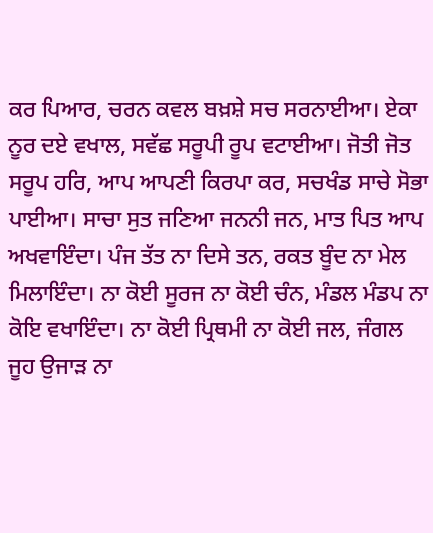ਕਰ ਪਿਆਰ, ਚਰਨ ਕਵਲ ਬਖ਼ਸ਼ੇ ਸਚ ਸਰਨਾਈਆ। ਏਕਾ ਨੂਰ ਦਏ ਵਖਾਲ, ਸਵੱਛ ਸਰੂਪੀ ਰੂਪ ਵਟਾਈਆ। ਜੋਤੀ ਜੋਤ ਸਰੂਪ ਹਰਿ, ਆਪ ਆਪਣੀ ਕਿਰਪਾ ਕਰ, ਸਚਖੰਡ ਸਾਚੇ ਸੋਭਾ ਪਾਈਆ। ਸਾਚਾ ਸੁਤ ਜਣਿਆ ਜਨਨੀ ਜਨ, ਮਾਤ ਪਿਤ ਆਪ ਅਖਵਾਇੰਦਾ। ਪੰਜ ਤੱਤ ਨਾ ਦਿਸੇ ਤਨ, ਰਕਤ ਬੂੰਦ ਨਾ ਮੇਲ ਮਿਲਾਇੰਦਾ। ਨਾ ਕੋਈ ਸੂਰਜ ਨਾ ਕੋਈ ਚੰਨ, ਮੰਡਲ ਮੰਡਪ ਨਾ ਕੋਇ ਵਖਾਇੰਦਾ। ਨਾ ਕੋਈ ਪ੍ਰਿਥਮੀ ਨਾ ਕੋਈ ਜਲ, ਜੰਗਲ ਜੂਹ ਉਜਾੜ ਨਾ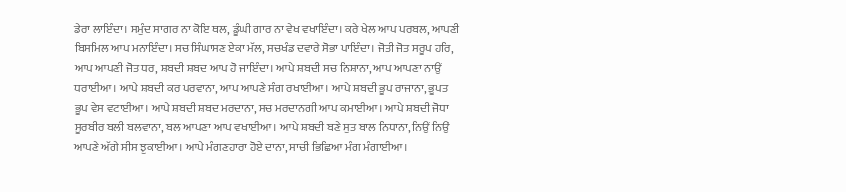ਡੇਰਾ ਲਾਇੰਦਾ। ਸਮੁੰਦ ਸਾਗਰ ਨਾ ਕੋਇ ਥਲ, ਡੂੰਘੀ ਗਾਰ ਨਾ ਵੇਖ ਵਖਾਇੰਦਾ। ਕਰੇ ਖੇਲ ਆਪ ਪਰਬਲ, ਆਪਣੀ ਬਿਸਮਿਲ ਆਪ ਮਨਾਇੰਦਾ। ਸਚ ਸਿੰਘਾਸਣ ਏਕਾ ਮੱਲ, ਸਚਖੰਡ ਦਵਾਰੇ ਸੋਭਾ ਪਾਇੰਦਾ। ਜੋਤੀ ਜੋਤ ਸਰੂਪ ਹਰਿ, ਆਪ ਆਪਣੀ ਜੋਤ ਧਰ, ਸ਼ਬਦੀ ਸ਼ਬਦ ਆਪ ਹੋ ਜਾਇੰਦਾ। ਆਪੇ ਸ਼ਬਦੀ ਸਚ ਨਿਸ਼ਾਨਾ, ਆਪ ਆਪਣਾ ਨਾਉਂ ਧਰਾਈਆ। ਆਪੇ ਸ਼ਬਦੀ ਕਰ ਪਰਵਾਨਾ, ਆਪ ਆਪਣੇ ਸੰਗ ਰਖਾਈਆ। ਆਪੇ ਸ਼ਬਦੀ ਭੂਪ ਰਾਜਾਨਾ, ਭੂਪਤ ਭੂਪ ਵੇਸ ਵਟਾਈਆ। ਆਪੇ ਸ਼ਬਦੀ ਸ਼ਬਦ ਮਰਦਾਨਾ, ਸਚ ਮਰਦਾਨਗੀ ਆਪ ਕਮਾਈਆ। ਆਪੇ ਸ਼ਬਦੀ ਜੋਧਾ ਸੂਰਬੀਰ ਬਲੀ ਬਲਵਾਨਾ, ਬਲ ਆਪਣਾ ਆਪ ਵਖਾਈਆ। ਆਪੇ ਸ਼ਬਦੀ ਬਣੇ ਸੁਤ ਬਾਲ ਨਿਧਾਨਾ, ਨਿਉਂ ਨਿਉਂ ਆਪਣੇ ਅੱਗੇ ਸੀਸ ਝੁਕਾਈਆ। ਆਪੇ ਮੰਗਣਹਾਰਾ ਹੋਏ ਦਾਨਾ, ਸਾਚੀ ਭਿਛਿਆ ਮੰਗ ਮੰਗਾਈਆ।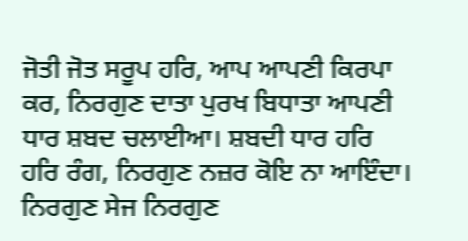ਜੋਤੀ ਜੋਤ ਸਰੂਪ ਹਰਿ, ਆਪ ਆਪਣੀ ਕਿਰਪਾ ਕਰ, ਨਿਰਗੁਣ ਦਾਤਾ ਪੁਰਖ ਬਿਧਾਤਾ ਆਪਣੀ ਧਾਰ ਸ਼ਬਦ ਚਲਾਈਆ। ਸ਼ਬਦੀ ਧਾਰ ਹਰਿ ਹਰਿ ਰੰਗ, ਨਿਰਗੁਣ ਨਜ਼ਰ ਕੋਇ ਨਾ ਆਇੰਦਾ। ਨਿਰਗੁਣ ਸੇਜ ਨਿਰਗੁਣ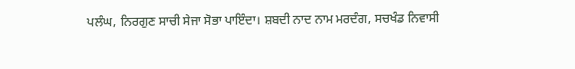ਪਲੰਘ, ਨਿਰਗੁਣ ਸਾਚੀ ਸੇਜਾ ਸੋਭਾ ਪਾਇੰਦਾ। ਸ਼ਬਦੀ ਨਾਦ ਨਾਮ ਮਰਦੰਗ, ਸਚਖੰਡ ਨਿਵਾਸੀ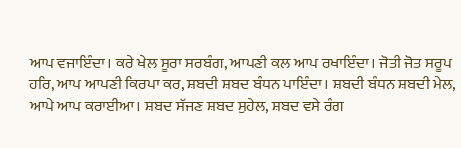ਆਪ ਵਜਾਇੰਦਾ। ਕਰੇ ਖੇਲ ਸੂਰਾ ਸਰਬੰਗ, ਆਪਣੀ ਕਲ ਆਪ ਰਖਾਇੰਦਾ। ਜੋਤੀ ਜੋਤ ਸਰੂਪ ਹਰਿ, ਆਪ ਆਪਣੀ ਕਿਰਪਾ ਕਰ, ਸ਼ਬਦੀ ਸ਼ਬਦ ਬੰਧਨ ਪਾਇੰਦਾ। ਸ਼ਬਦੀ ਬੰਧਨ ਸ਼ਬਦੀ ਮੇਲ, ਆਪੇ ਆਪ ਕਰਾਈਆ। ਸ਼ਬਦ ਸੱਜਣ ਸ਼ਬਦ ਸੁਹੇਲ, ਸ਼ਬਦ ਵਸੇ ਰੰਗ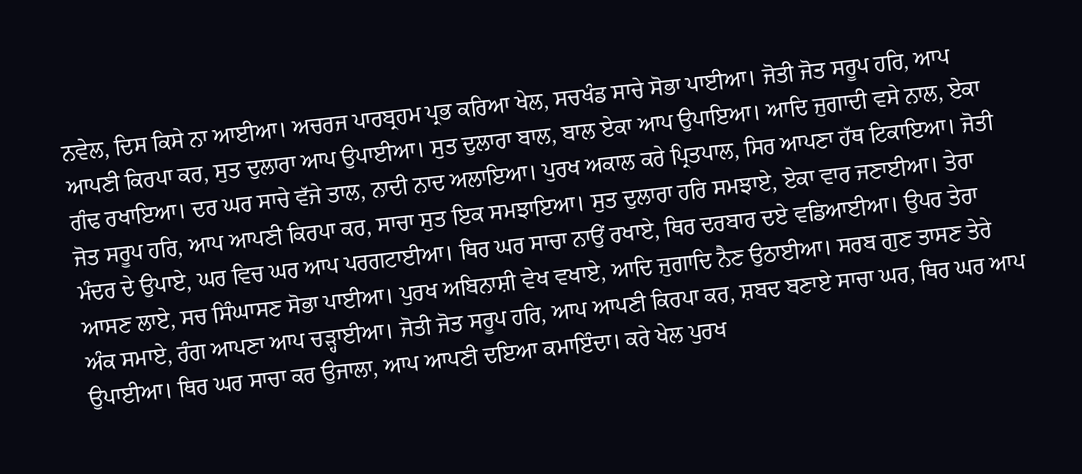ਨਵੇਲ, ਦਿਸ ਕਿਸੇ ਨਾ ਆਈਆ। ਅਚਰਜ ਪਾਰਬ੍ਰਹਮ ਪ੍ਰਭ ਕਰਿਆ ਖੇਲ, ਸਚਖੰਡ ਸਾਚੇ ਸੋਭਾ ਪਾਈਆ। ਜੋਤੀ ਜੋਤ ਸਰੂਪ ਹਰਿ, ਆਪ ਆਪਣੀ ਕਿਰਪਾ ਕਰ, ਸੁਤ ਦੁਲਾਰਾ ਆਪ ਉਪਾਈਆ। ਸੁਤ ਦੁਲਾਰਾ ਬਾਲ, ਬਾਲ ਏਕਾ ਆਪ ਉਪਾਇਆ। ਆਦਿ ਜੁਗਾਦੀ ਵਸੇ ਨਾਲ, ਏਕਾ ਗੰਢ ਰਖਾਇਆ। ਦਰ ਘਰ ਸਾਚੇ ਵੱਜੇ ਤਾਲ, ਨਾਦੀ ਨਾਦ ਅਲਾਇਆ। ਪੁਰਖ ਅਕਾਲ ਕਰੇ ਪ੍ਰਿਤਪਾਲ, ਸਿਰ ਆਪਣਾ ਹੱਥ ਟਿਕਾਇਆ। ਜੋਤੀ ਜੋਤ ਸਰੂਪ ਹਰਿ, ਆਪ ਆਪਣੀ ਕਿਰਪਾ ਕਰ, ਸਾਚਾ ਸੁਤ ਇਕ ਸਮਝਾਇਆ। ਸੁਤ ਦੁਲਾਰਾ ਹਰਿ ਸਮਝਾਏ, ਏਕਾ ਵਾਰ ਜਣਾਈਆ। ਤੇਰਾ ਮੰਦਰ ਦੇ ਉਪਾਏ, ਘਰ ਵਿਚ ਘਰ ਆਪ ਪਰਗਟਾਈਆ। ਥਿਰ ਘਰ ਸਾਚਾ ਨਾਉਂ ਰਖਾਏ, ਥਿਰ ਦਰਬਾਰ ਦਏ ਵਡਿਆਈਆ। ਉਪਰ ਤੇਰਾ ਆਸਣ ਲਾਏ, ਸਚ ਸਿੰਘਾਸਣ ਸੋਭਾ ਪਾਈਆ। ਪੁਰਖ ਅਬਿਨਾਸ਼ੀ ਵੇਖ ਵਖਾਏ, ਆਦਿ ਜੁਗਾਦਿ ਨੈਣ ਉਠਾਈਆ। ਸਰਬ ਗੁਣ ਤਾਸਣ ਤੇਰੇ ਅੰਕ ਸਮਾਏ, ਰੰਗ ਆਪਣਾ ਆਪ ਚੜ੍ਹਾਈਆ। ਜੋਤੀ ਜੋਤ ਸਰੂਪ ਹਰਿ, ਆਪ ਆਪਣੀ ਕਿਰਪਾ ਕਰ, ਸ਼ਬਦ ਬਣਾਏ ਸਾਚਾ ਘਰ, ਥਿਰ ਘਰ ਆਪ ਉਪਾਈਆ। ਥਿਰ ਘਰ ਸਾਚਾ ਕਰ ਉਜਾਲਾ, ਆਪ ਆਪਣੀ ਦਇਆ ਕਮਾਇੰਦਾ। ਕਰੇ ਖੇਲ ਪੁਰਖ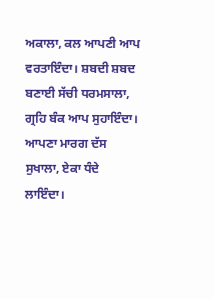ਅਕਾਲਾ, ਕਲ ਆਪਣੀ ਆਪ ਵਰਤਾਇੰਦਾ। ਸ਼ਬਦੀ ਸ਼ਬਦ ਬਣਾਈ ਸੱਚੀ ਧਰਮਸਾਲਾ, ਗ੍ਰਹਿ ਬੰਕ ਆਪ ਸੁਹਾਇੰਦਾ। ਆਪਣਾ ਮਾਰਗ ਦੱਸ ਸੁਖਾਲਾ, ਏਕਾ ਧੰਦੇ ਲਾਇੰਦਾ।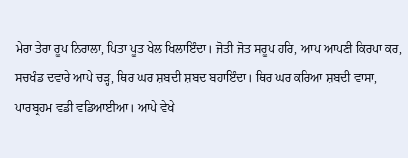ਮੇਰਾ ਤੇਰਾ ਰੂਪ ਨਿਰਾਲਾ, ਪਿਤਾ ਪੂਤ ਖੇਲ ਖਿਲਾਇੰਦਾ। ਜੋਤੀ ਜੋਤ ਸਰੂਪ ਹਰਿ, ਆਪ ਆਪਣੀ ਕਿਰਪਾ ਕਰ, ਸਚਖੰਡ ਦਵਾਰੇ ਆਪੇ ਚੜ੍ਹ, ਥਿਰ ਘਰ ਸ਼ਬਦੀ ਸ਼ਬਦ ਬਹਾਇੰਦਾ। ਥਿਰ ਘਰ ਕਰਿਆ ਸ਼ਬਦੀ ਵਾਸਾ, ਪਾਰਬ੍ਰਹਮ ਵਡੀ ਵਡਿਆਈਆ। ਆਪੇ ਵੇਖੇ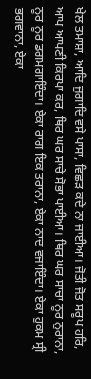ਖੇਲ ਤਮਾਸ਼ਾ, ਆਦਿ ਜੁਗਾਦਿ ਵਸੇ ਪਾਸਾ, ਵਿਛੜ ਕਦੇ ਨਾ ਜਾਈਆ। ਜੋਤੀ ਜੋਤ ਸਰੂਪ ਹਰਿ, ਆਪ ਆਪਣੀ ਕਿਰਪਾ ਕਰ, ਥਿਰ ਘਰ ਸਾਚੇ ਸੋਭਾ ਪਾਈਆ। ਥਿਰ ਘਰ ਸਾਚਾ ਨੂਰ ਨੁਰਾਨਾ, ਨੂਰ ਨੂਰ ਡਗਮਗਾਇੰਦਾ। ਏਕਾ ਰਾਗ ਇਕ ਤਰਾਨਾ, ਏਕਾ ਨਾਦ ਵਜਾਇੰਦਾ। ਏਕਾ ਹੁਕਮ ਸ੍ਰੀ ਭਗਵਾਨਾ, ਏਕਾ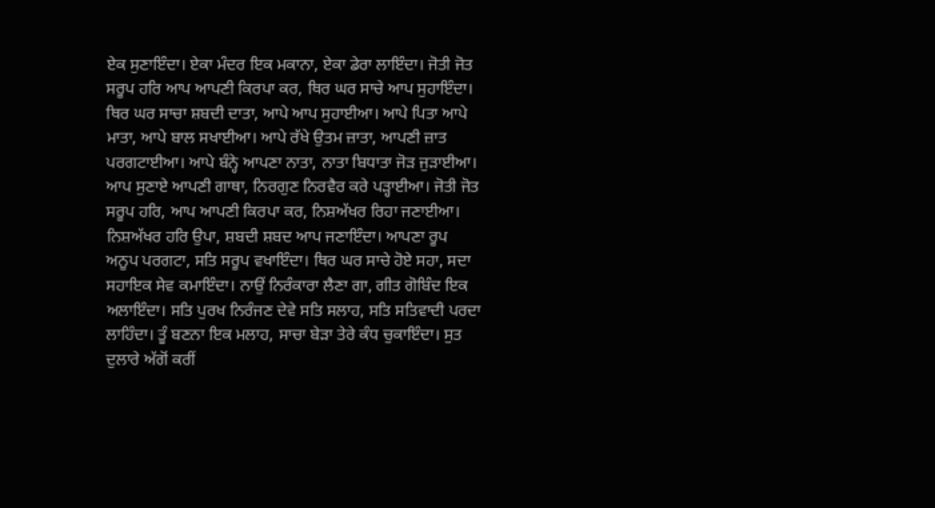ਏਕ ਸੁਣਾਇੰਦਾ। ਏਕਾ ਮੰਦਰ ਇਕ ਮਕਾਨਾ, ਏਕਾ ਡੇਰਾ ਲਾਇੰਦਾ। ਜੋਤੀ ਜੋਤ ਸਰੂਪ ਹਰਿ ਆਪ ਆਪਣੀ ਕਿਰਪਾ ਕਰ, ਥਿਰ ਘਰ ਸਾਚੇ ਆਪ ਸੁਹਾਇੰਦਾ। ਥਿਰ ਘਰ ਸਾਚਾ ਸ਼ਬਦੀ ਦਾਤਾ, ਆਪੇ ਆਪ ਸੁਹਾਈਆ। ਆਪੇ ਪਿਤਾ ਆਪੇ ਮਾਤਾ, ਆਪੇ ਬਾਲ ਸਖਾਈਆ। ਆਪੇ ਰੱਖੇ ਉਤਮ ਜ਼ਾਤਾ, ਆਪਣੀ ਜ਼ਾਤ ਪਰਗਟਾਈਆ। ਆਪੇ ਬੰਨ੍ਹੇ ਆਪਣਾ ਨਾਤਾ, ਨਾਤਾ ਬਿਧਾਤਾ ਜੋੜ ਜੁੜਾਈਆ। ਆਪ ਸੁਣਾਏ ਆਪਣੀ ਗਾਥਾ, ਨਿਰਗੁਣ ਨਿਰਵੈਰ ਕਰੇ ਪੜ੍ਹਾਈਆ। ਜੋਤੀ ਜੋਤ ਸਰੂਪ ਹਰਿ, ਆਪ ਆਪਣੀ ਕਿਰਪਾ ਕਰ, ਨਿਸ਼ਅੱਖਰ ਰਿਹਾ ਜਣਾਈਆ। ਨਿਸ਼ਅੱਖਰ ਹਰਿ ਉਪਾ, ਸ਼ਬਦੀ ਸ਼ਬਦ ਆਪ ਜਣਾਇੰਦਾ। ਆਪਣਾ ਰੂਪ ਅਨੂਪ ਪਰਗਟਾ, ਸਤਿ ਸਰੂਪ ਵਖਾਇੰਦਾ। ਥਿਰ ਘਰ ਸਾਚੇ ਹੋਏ ਸਹਾ, ਸਦਾ ਸਹਾਇਕ ਸੇਵ ਕਮਾਇੰਦਾ। ਨਾਉਂ ਨਿਰੰਕਾਰਾ ਲੈਣਾ ਗਾ, ਗੀਤ ਗੋਬਿੰਦ ਇਕ ਅਲਾਇੰਦਾ। ਸਤਿ ਪੁਰਖ ਨਿਰੰਜਣ ਦੇਵੇ ਸਤਿ ਸਲਾਹ, ਸਤਿ ਸਤਿਵਾਦੀ ਪਰਦਾ ਲਾਹਿੰਦਾ। ਤੂੰ ਬਣਨਾ ਇਕ ਮਲਾਹ, ਸਾਚਾ ਬੇੜਾ ਤੇਰੇ ਕੰਧ ਚੁਕਾਇੰਦਾ। ਸੁਤ ਦੁਲਾਰੇ ਅੱਗੋਂ ਕਰੀਂ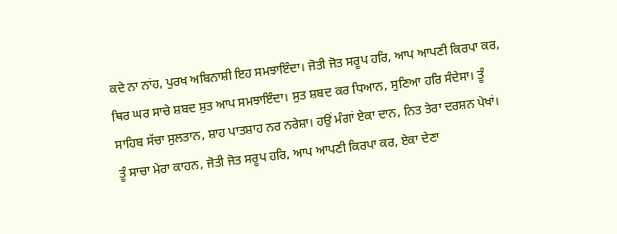ਕਦੇ ਨਾ ਨਾਂਹ, ਪੁਰਖ ਅਬਿਨਾਸ਼ੀ ਇਹ ਸਮਝਾਇੰਦਾ। ਜੋਤੀ ਜੋਤ ਸਰੂਪ ਹਰਿ, ਆਪ ਆਪਣੀ ਕਿਰਪਾ ਕਰ, ਥਿਰ ਘਰ ਸਾਚੇ ਸ਼ਬਦ ਸੁਤ ਆਪ ਸਮਝਾਇੰਦਾ। ਸੁਤ ਸ਼ਬਦ ਕਰ ਧਿਆਨ, ਸੁਣਿਆ ਹਰਿ ਸੰਦੇਸਾ। ਤੂੰ ਸਾਹਿਬ ਸੱਚਾ ਸੁਲਤਾਨ, ਸ਼ਾਹ ਪਾਤਸ਼ਾਹ ਨਰ ਨਰੇਸ਼ਾ। ਹਉਂ ਮੰਗਾਂ ਏਕਾ ਦਾਨ, ਨਿਤ ਤੇਰਾ ਦਰਸ਼ਨ ਪੇਖਾਂ। ਤੂੰ ਸਾਚਾ ਮੇਰਾ ਕਾਹਨ, ਜੋਤੀ ਜੋਤ ਸਰੂਪ ਹਰਿ, ਆਪ ਆਪਣੀ ਕਿਰਪਾ ਕਰ, ਏਕਾ ਦੇਣਾ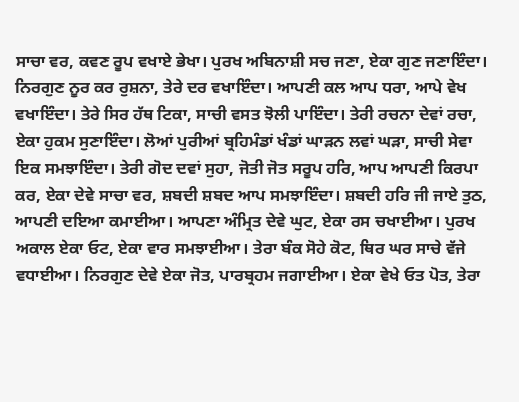ਸਾਚਾ ਵਰ, ਕਵਣ ਰੂਪ ਵਖਾਏ ਭੇਖਾ। ਪੁਰਖ ਅਬਿਨਾਸ਼ੀ ਸਚ ਜਣਾ, ਏਕਾ ਗੁਣ ਜਣਾਇੰਦਾ। ਨਿਰਗੁਣ ਨੂਰ ਕਰ ਰੁਸ਼ਨਾ, ਤੇਰੇ ਦਰ ਵਖਾਇੰਦਾ। ਆਪਣੀ ਕਲ ਆਪ ਧਰਾ, ਆਪੇ ਵੇਖ ਵਖਾਇੰਦਾ। ਤੇਰੇ ਸਿਰ ਹੱਥ ਟਿਕਾ, ਸਾਚੀ ਵਸਤ ਝੋਲੀ ਪਾਇੰਦਾ। ਤੇਰੀ ਰਚਨਾ ਦੇਵਾਂ ਰਚਾ, ਏਕਾ ਹੁਕਮ ਸੁਣਾਇੰਦਾ। ਲੋਆਂ ਪੁਰੀਆਂ ਬ੍ਰਹਿਮੰਡਾਂ ਖੰਡਾਂ ਘਾੜਨ ਲਵਾਂ ਘੜਾ, ਸਾਚੀ ਸੇਵਾ ਇਕ ਸਮਝਾਇੰਦਾ। ਤੇਰੀ ਗੋਦ ਦਵਾਂ ਸੁਹਾ, ਜੋਤੀ ਜੋਤ ਸਰੂਪ ਹਰਿ, ਆਪ ਆਪਣੀ ਕਿਰਪਾ ਕਰ, ਏਕਾ ਦੇਵੇ ਸਾਚਾ ਵਰ, ਸ਼ਬਦੀ ਸ਼ਬਦ ਆਪ ਸਮਝਾਇੰਦਾ। ਸ਼ਬਦੀ ਹਰਿ ਜੀ ਜਾਏ ਤੁਠ, ਆਪਣੀ ਦਇਆ ਕਮਾਈਆ। ਆਪਣਾ ਅੰਮ੍ਰਿਤ ਦੇਵੇ ਘੁਟ, ਏਕਾ ਰਸ ਚਖਾਈਆ। ਪੁਰਖ ਅਕਾਲ ਏਕਾ ਓਟ, ਏਕਾ ਵਾਰ ਸਮਝਾਈਆ। ਤੇਰਾ ਬੰਕ ਸੋਹੇ ਕੋਟ, ਥਿਰ ਘਰ ਸਾਚੇ ਵੱਜੇ ਵਧਾਈਆ। ਨਿਰਗੁਣ ਦੇਵੇ ਏਕਾ ਜੋਤ, ਪਾਰਬ੍ਰਹਮ ਜਗਾਈਆ। ਏਕਾ ਵੇਖੇ ਓਤ ਪੋਤ, ਤੇਰਾ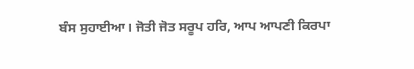ਬੰਸ ਸੁਹਾਈਆ। ਜੋਤੀ ਜੋਤ ਸਰੂਪ ਹਰਿ, ਆਪ ਆਪਣੀ ਕਿਰਪਾ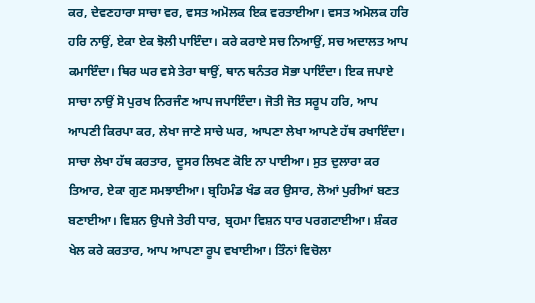ਕਰ, ਦੇਵਣਹਾਰਾ ਸਾਚਾ ਵਰ, ਵਸਤ ਅਮੋਲਕ ਇਕ ਵਰਤਾਈਆ। ਵਸਤ ਅਮੋਲਕ ਹਰਿ ਹਰਿ ਨਾਉਂ, ਏਕਾ ਏਕ ਝੋਲੀ ਪਾਇੰਦਾ। ਕਰੇ ਕਰਾਏ ਸਚ ਨਿਆਉਂ, ਸਚ ਅਦਾਲਤ ਆਪ ਕਮਾਇੰਦਾ। ਥਿਰ ਘਰ ਵਸੇ ਤੇਰਾ ਥਾਉਂ, ਥਾਨ ਥਨੰਤਰ ਸੋਭਾ ਪਾਇੰਦਾ। ਇਕ ਜਪਾਏ ਸਾਚਾ ਨਾਉਂ ਸੋ ਪੁਰਖ ਨਿਰਜੰਣ ਆਪ ਜਪਾਇੰਦਾ। ਜੋਤੀ ਜੋਤ ਸਰੂਪ ਹਰਿ, ਆਪ ਆਪਣੀ ਕਿਰਪਾ ਕਰ, ਲੇਖਾ ਜਾਣੇ ਸਾਚੇ ਘਰ, ਆਪਣਾ ਲੇਖਾ ਆਪਣੇ ਹੱਥ ਰਖਾਇੰਦਾ। ਸਾਚਾ ਲੇਖਾ ਹੱਥ ਕਰਤਾਰ, ਦੂਸਰ ਲਿਖਣ ਕੋਇ ਨਾ ਪਾਈਆ। ਸੁਤ ਦੁਲਾਰਾ ਕਰ ਤਿਆਰ, ਏਕਾ ਗੁਣ ਸਮਝਾਈਆ। ਬ੍ਰਹਿਮੰਡ ਖੰਡ ਕਰ ਉਸਾਰ, ਲੋਆਂ ਪੁਰੀਆਂ ਬਣਤ ਬਣਾਈਆ। ਵਿਸ਼ਨ ਉਪਜੇ ਤੇਰੀ ਧਾਰ, ਬ੍ਰਹਮਾ ਵਿਸ਼ਨ ਧਾਰ ਪਰਗਟਾਈਆ। ਸ਼ੰਕਰ ਖੇਲ ਕਰੇ ਕਰਤਾਰ, ਆਪ ਆਪਣਾ ਰੂਪ ਵਖਾਈਆ। ਤਿੰਨਾਂ ਵਿਚੋਲਾ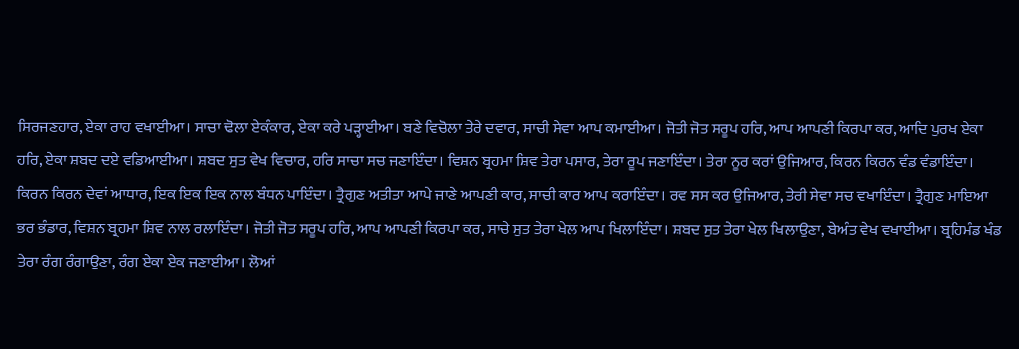ਸਿਰਜਣਹਾਰ, ਏਕਾ ਰਾਹ ਵਖਾਈਆ। ਸਾਚਾ ਢੋਲਾ ਏਕੰਕਾਰ, ਏਕਾ ਕਰੇ ਪੜ੍ਹਾਈਆ। ਬਣੇ ਵਿਚੋਲਾ ਤੇਰੇ ਦਵਾਰ, ਸਾਚੀ ਸੇਵਾ ਆਪ ਕਮਾਈਆ। ਜੋਤੀ ਜੋਤ ਸਰੂਪ ਹਰਿ, ਆਪ ਆਪਣੀ ਕਿਰਪਾ ਕਰ, ਆਦਿ ਪੁਰਖ ਏਕਾ ਹਰਿ, ਏਕਾ ਸ਼ਬਦ ਦਏ ਵਡਿਆਈਆ। ਸ਼ਬਦ ਸੁਤ ਵੇਖ ਵਿਚਾਰ, ਹਰਿ ਸਾਚਾ ਸਚ ਜਣਾਇੰਦਾ। ਵਿਸ਼ਨ ਬ੍ਰਹਮਾ ਸ਼ਿਵ ਤੇਰਾ ਪਸਾਰ, ਤੇਰਾ ਰੂਪ ਜਣਾਇੰਦਾ। ਤੇਰਾ ਨੂਰ ਕਰਾਂ ਉਜਿਆਰ, ਕਿਰਨ ਕਿਰਨ ਵੰਡ ਵੰਡਾਇੰਦਾ। ਕਿਰਨ ਕਿਰਨ ਦੇਵਾਂ ਆਧਾਰ, ਇਕ ਇਕ ਇਕ ਨਾਲ ਬੰਧਨ ਪਾਇੰਦਾ। ਤ੍ਰੈਗੁਣ ਅਤੀਤਾ ਆਪੇ ਜਾਣੇ ਆਪਣੀ ਕਾਰ, ਸਾਚੀ ਕਾਰ ਆਪ ਕਰਾਇੰਦਾ। ਰਵ ਸਸ ਕਰ ਉਜਿਆਰ, ਤੇਰੀ ਸੇਵਾ ਸਚ ਵਖਾਇੰਦਾ। ਤ੍ਰੈਗੁਣ ਮਾਇਆ ਭਰ ਭੰਡਾਰ, ਵਿਸ਼ਨ ਬ੍ਰਹਮਾ ਸ਼ਿਵ ਨਾਲ ਰਲਾਇੰਦਾ। ਜੋਤੀ ਜੋਤ ਸਰੂਪ ਹਰਿ, ਆਪ ਆਪਣੀ ਕਿਰਪਾ ਕਰ, ਸਾਚੇ ਸੁਤ ਤੇਰਾ ਖੇਲ ਆਪ ਖਿਲਾਇੰਦਾ। ਸ਼ਬਦ ਸੁਤ ਤੇਰਾ ਖੇਲ ਖਿਲਾਉਣਾ, ਬੇਅੰਤ ਵੇਖ ਵਖਾਈਆ। ਬ੍ਰਹਿਮੰਡ ਖੰਡ ਤੇਰਾ ਰੰਗ ਰੰਗਾਉਣਾ, ਰੰਗ ਏਕਾ ਏਕ ਜਣਾਈਆ। ਲੋਆਂ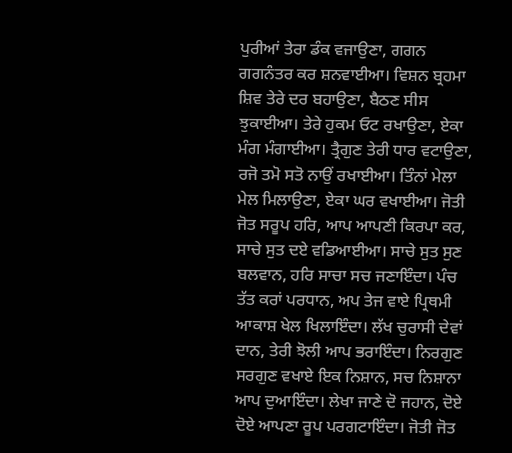ਪੁਰੀਆਂ ਤੇਰਾ ਡੰਕ ਵਜਾਉਣਾ, ਗਗਨ ਗਗਨੰਤਰ ਕਰ ਸ਼ਨਵਾਈਆ। ਵਿਸ਼ਨ ਬ੍ਰਹਮਾ ਸ਼ਿਵ ਤੇਰੇ ਦਰ ਬਹਾਉਣਾ, ਬੈਠਣ ਸੀਸ ਝੁਕਾਈਆ। ਤੇਰੇ ਹੁਕਮ ਓਟ ਰਖਾਉਣਾ, ਏਕਾ ਮੰਗ ਮੰਗਾਈਆ। ਤ੍ਰੈਗੁਣ ਤੇਰੀ ਧਾਰ ਵਟਾਉਣਾ, ਰਜੋ ਤਮੋ ਸਤੋ ਨਾਉਂ ਰਖਾਈਆ। ਤਿੰਨਾਂ ਮੇਲਾ ਮੇਲ ਮਿਲਾਉਣਾ, ਏਕਾ ਘਰ ਵਖਾਈਆ। ਜੋਤੀ ਜੋਤ ਸਰੂਪ ਹਰਿ, ਆਪ ਆਪਣੀ ਕਿਰਪਾ ਕਰ, ਸਾਚੇ ਸੁਤ ਦਏ ਵਡਿਆਈਆ। ਸਾਚੇ ਸੁਤ ਸੁਣ ਬਲਵਾਨ, ਹਰਿ ਸਾਚਾ ਸਚ ਜਣਾਇੰਦਾ। ਪੰਚ ਤੱਤ ਕਰਾਂ ਪਰਧਾਨ, ਅਪ ਤੇਜ ਵਾਏ ਪ੍ਰਿਥਮੀ ਆਕਾਸ਼ ਖੇਲ ਖਿਲਾਇੰਦਾ। ਲੱਖ ਚੁਰਾਸੀ ਦੇਵਾਂ ਦਾਨ, ਤੇਰੀ ਝੋਲੀ ਆਪ ਭਰਾਇੰਦਾ। ਨਿਰਗੁਣ ਸਰਗੁਣ ਵਖਾਏ ਇਕ ਨਿਸ਼ਾਨ, ਸਚ ਨਿਸ਼ਾਨਾ ਆਪ ਦੁਆਇੰਦਾ। ਲੇਖਾ ਜਾਣੇ ਦੋ ਜਹਾਨ, ਦੋਏ ਦੋਏ ਆਪਣਾ ਰੂਪ ਪਰਗਟਾਇੰਦਾ। ਜੋਤੀ ਜੋਤ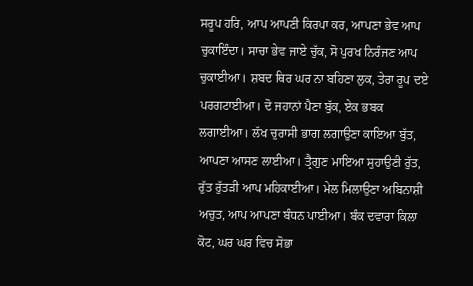ਸਰੂਪ ਹਰਿ, ਆਪ ਆਪਣੀ ਕਿਰਪਾ ਕਰ, ਆਪਣਾ ਭੇਵ ਆਪ ਚੁਕਾਇੰਦਾ। ਸਾਚਾ ਭੇਵ ਜਾਏ ਚੁੱਕ, ਸੋ ਪੁਰਖ ਨਿਰੰਜਣ ਆਪ ਚੁਕਾਈਆ। ਸ਼ਬਦ ਥਿਰ ਘਰ ਨਾ ਬਹਿਣਾ ਲੁਕ, ਤੇਰਾ ਰੂਪ ਦਏ ਪਰਗਟਾਈਆ। ਦੋ ਜਹਾਨਾਂ ਪੈਣਾ ਬੁੱਕ, ਏਕ ਭਬਕ ਲਗਾਈਆ। ਲੱਖ ਚੁਰਾਸੀ ਭਾਗ ਲਗਾਉਣਾ ਕਾਇਆ ਬੁੱਤ, ਆਪਣਾ ਆਸਣ ਲਾਈਆ। ਤ੍ਰੈਗੁਣ ਮਾਇਆ ਸੁਹਾਉਣੀ ਰੁੱਤ, ਰੁੱਤ ਰੁੱਤੜੀ ਆਪ ਮਹਿਕਾਈਆ। ਮੇਲ ਮਿਲਾਉਣਾ ਅਬਿਨਾਸ਼ੀ ਅਚੁਤ, ਆਪ ਆਪਣਾ ਬੰਧਨ ਪਾਈਆ। ਬੰਕ ਦਵਾਰਾ ਕਿਲਾ ਕੋਟ, ਘਰ ਘਰ ਵਿਚ ਸੋਭਾ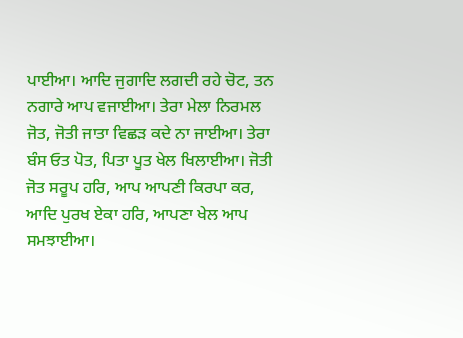ਪਾਈਆ। ਆਦਿ ਜੁਗਾਦਿ ਲਗਦੀ ਰਹੇ ਚੋਟ, ਤਨ ਨਗਾਰੇ ਆਪ ਵਜਾਈਆ। ਤੇਰਾ ਮੇਲਾ ਨਿਰਮਲ ਜੋਤ, ਜੋਤੀ ਜਾਤਾ ਵਿਛੜ ਕਦੇ ਨਾ ਜਾਈਆ। ਤੇਰਾ ਬੰਸ ਓਤ ਪੋਤ, ਪਿਤਾ ਪੂਤ ਖੇਲ ਖਿਲਾਈਆ। ਜੋਤੀ ਜੋਤ ਸਰੂਪ ਹਰਿ, ਆਪ ਆਪਣੀ ਕਿਰਪਾ ਕਰ, ਆਦਿ ਪੁਰਖ ਏਕਾ ਹਰਿ, ਆਪਣਾ ਖੇਲ ਆਪ ਸਮਝਾਈਆ।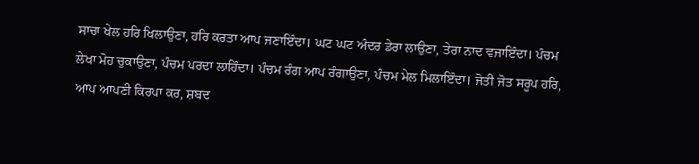ਸਾਚਾ ਖੇਲ ਹਰਿ ਖਿਲਾਉਣਾ, ਹਰਿ ਕਰਤਾ ਆਪ ਜਣਾਇੰਦਾ। ਘਟ ਘਟ ਅੰਦਰ ਡੇਰਾ ਲਾਉਣਾ, ਤੇਰਾ ਨਾਦ ਵਜਾਇੰਦਾ। ਪੰਚਮ ਲੇਖਾ ਮੋਹ ਚੁਕਾਉਣਾ, ਪੰਚਮ ਪਰਦਾ ਲਾਹਿੰਦਾ। ਪੰਚਮ ਰੰਗ ਆਪ ਰੰਗਾਉਣਾ, ਪੰਚਮ ਮੇਲ ਮਿਲਾਇੰਦਾ। ਜੋਤੀ ਜੋਤ ਸਰੂਪ ਹਰਿ, ਆਪ ਆਪਣੀ ਕਿਰਪਾ ਕਰ, ਸ਼ਬਦ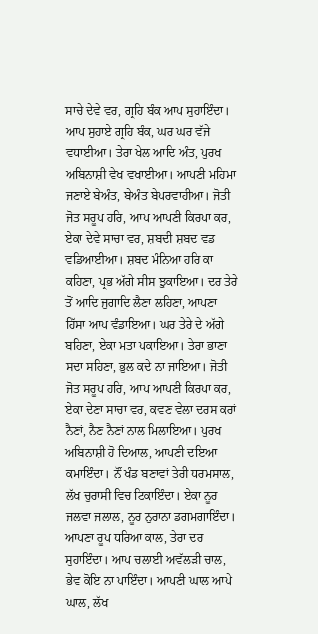ਸਾਚੇ ਦੇਵੇ ਵਰ, ਗ੍ਰਹਿ ਬੰਕ ਆਪ ਸੁਹਾਇੰਦਾ। ਆਪ ਸੁਹਾਏ ਗ੍ਰਹਿ ਬੰਕ, ਘਰ ਘਰ ਵੱਜੇ ਵਧਾਈਆ। ਤੇਰਾ ਖੇਲ ਆਦਿ ਅੰਤ, ਪੁਰਖ ਅਬਿਨਾਸ਼ੀ ਵੇਖ ਵਖਾਈਆ। ਆਪਣੀ ਮਹਿਮਾ ਜਣਾਏ ਬੇਅੰਤ, ਬੇਅੰਤ ਬੇਪਰਵਾਹੀਆ। ਜੋਤੀ ਜੋਤ ਸਰੂਪ ਹਰਿ, ਆਪ ਆਪਣੀ ਕਿਰਪਾ ਕਰ, ਏਕਾ ਦੇਵੇ ਸਾਚਾ ਵਰ, ਸ਼ਬਦੀ ਸ਼ਬਦ ਵਡ ਵਡਿਆਈਆ। ਸ਼ਬਦ ਮੰਨਿਆ ਹਰਿ ਕਾ ਕਹਿਣਾ, ਪ੍ਰਭ ਅੱਗੇ ਸੀਸ ਝੁਕਾਇਆ। ਦਰ ਤੇਰੇ ਤੋਂ ਆਦਿ ਜੁਗਾਦਿ ਲੈਣਾ ਲਹਿਣਾ, ਆਪਣਾ ਹਿੱਸਾ ਆਪ ਵੰਡਾਇਆ। ਘਰ ਤੇਰੇ ਦੇ ਅੱਗੇ ਬਹਿਣਾ, ਏਕਾ ਮਤਾ ਪਕਾਇਆ। ਤੇਰਾ ਭਾਣਾ ਸਦਾ ਸਹਿਣਾ, ਭੁਲ ਕਦੇ ਨਾ ਜਾਇਆ। ਜੋਤੀ ਜੋਤ ਸਰੂਪ ਹਰਿ, ਆਪ ਆਪਣੀ ਕਿਰਪਾ ਕਰ, ਏਕਾ ਦੇਣਾ ਸਾਚਾ ਵਰ, ਕਵਣ ਵੇਲਾ ਦਰਸ ਕਰਾਂ ਨੈਣਾਂ, ਨੈਣ ਨੈਣਾਂ ਨਾਲ ਮਿਲਾਇਆ। ਪੁਰਖ ਅਬਿਨਾਸ਼ੀ ਹੋ ਦਿਆਲ, ਆਪਣੀ ਦਇਆ ਕਮਾਇੰਦਾ। ਨੌਂ ਖੰਡ ਬਣਾਵਾਂ ਤੇਰੀ ਧਰਮਸਾਲ, ਲੱਖ ਚੁਰਾਸੀ ਵਿਚ ਟਿਕਾਇੰਦਾ। ਏਕਾ ਨੂਰ ਜਲਵਾ ਜਲਾਲ, ਨੂਰ ਨੁਰਾਨਾ ਡਗਮਗਾਇੰਦਾ। ਆਪਣਾ ਰੂਪ ਧਰਿਆ ਕਾਲ, ਤੇਰਾ ਦਰ ਸੁਹਾਇੰਦਾ। ਆਪ ਚਲਾਈ ਅਵੱਲੜੀ ਚਾਲ, ਭੇਵ ਕੋਇ ਨਾ ਪਾਇੰਦਾ। ਆਪਣੀ ਘਾਲ ਆਪੇ ਘਾਲ, ਲੱਖ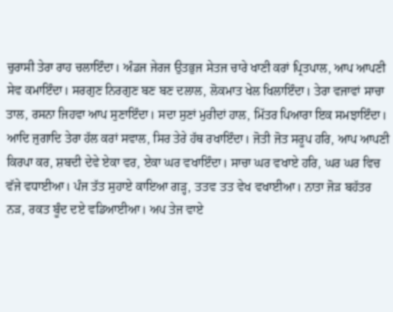ਚੁਰਾਸੀ ਤੇਰਾ ਰਾਹ ਚਲਾਇੰਦਾ। ਅੰਡਜ ਜੇਰਜ ਉਤਭੁਜ ਸੇਤਜ ਚਾਰੇ ਖਾਣੀ ਕਰਾਂ ਪ੍ਰਿਤਪਾਲ, ਆਪ ਆਪਣੀ ਸੇਵ ਕਮਾਇੰਦਾ। ਸਰਗੁਣ ਨਿਰਗੁਣ ਬਣ ਬਣ ਦਲਾਲ, ਲੋਕਮਾਤ ਖੇਲ ਖਿਲਾਇੰਦਾ। ਤੇਰਾ ਵਜਾਵਾਂ ਸਾਚਾ ਤਾਲ, ਰਸਨਾ ਜਿਹਵਾ ਆਪ ਸੁਣਾਇੰਦਾ। ਸਦਾ ਸੁਣਾਂ ਮੁਰੀਦਾਂ ਹਾਲ, ਮਿੱਤਰ ਪਿਆਰਾ ਇਕ ਸਮਝਾਇੰਦਾ। ਆਦਿ ਜੁਗਾਦਿ ਤੇਰਾ ਹੱਲ ਕਰਾਂ ਸਵਾਲ, ਸਿਰ ਤੇਰੇ ਹੱਥ ਰਖਾਇੰਦਾ। ਜੋਤੀ ਜੋਤ ਸਰੂਪ ਹਰਿ, ਆਪ ਆਪਣੀ ਕਿਰਪਾ ਕਰ, ਸ਼ਬਦੀ ਦੇਵੇ ਏਕਾ ਵਰ, ਏਕਾ ਘਰ ਵਖਾਇੰਦਾ। ਸਾਚਾ ਘਰ ਵਖਾਏ ਹਰਿ, ਘਰ ਘਰ ਵਿਚ ਵੱਜੇ ਵਧਾਈਆ। ਪੰਜ ਤੱਤ ਸੁਹਾਏ ਕਾਇਆ ਗੜ੍ਹ, ਤਤਵ ਤਤ ਵੇਖ ਵਖਾਈਆ। ਨਾਤਾ ਜੋੜ ਬਹੱਤਰ ਨੜ, ਰਕਤ ਬੂੰਦ ਦਏ ਵਡਿਆਈਆ। ਅਪ ਤੇਜ ਵਾਏ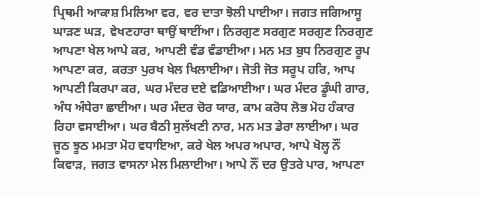ਪ੍ਰਿਥਮੀ ਆਕਾਸ਼ ਮਿਲਿਆ ਵਰ, ਵਰ ਦਾਤਾ ਝੋਲੀ ਪਾਈਆ। ਜਗਤ ਜਗਿਆਸੂ ਘਾੜਣ ਘੜ, ਵੇਖਣਹਾਰਾ ਥਾਉਂ ਥਾਈਂਆ। ਨਿਰਗੁਣ ਸਰਗੁਣ ਸਰਗੁਣ ਨਿਰਗੁਣ ਆਪਣਾ ਖੇਲ ਆਪੇ ਕਰ, ਆਪਣੀ ਵੰਡ ਵੰਡਾਈਆ। ਮਨ ਮਤ ਬੁਧ ਨਿਰਗੁਣ ਰੂਪ ਆਪਣਾ ਕਰ, ਕਰਤਾ ਪੁਰਖ ਖੇਲ ਖਿਲਾਈਆ। ਜੋਤੀ ਜੋਤ ਸਰੂਪ ਹਰਿ, ਆਪ ਆਪਣੀ ਕਿਰਪਾ ਕਰ, ਘਰ ਮੰਦਰ ਦਏ ਵਡਿਆਈਆ। ਘਰ ਮੰਦਰ ਡੂੰਘੀ ਗਾਰ, ਅੰਧ ਅੰਧੇਰਾ ਛਾਈਆ। ਘਰ ਮੰਦਰ ਚੋਰ ਯਾਰ, ਕਾਮ ਕਰੋਧ ਲੋਭ ਮੋਹ ਹੰਕਾਰ ਰਿਹਾ ਵਸਾਈਆ। ਘਰ ਬੈਠੀ ਸੁਲੱਖਣੀ ਨਾਰ, ਮਨ ਮਤ ਡੇਰਾ ਲਾਈਆ। ਘਰ ਜੂਠ ਝੂਠ ਮਮਤਾ ਮੋਹ ਵਧਾਇਆ, ਕਰੇ ਖੇਲ ਅਪਰ ਅਪਾਰ, ਆਪੇ ਖੋਲ੍ਹ ਨੌਂ ਕਿਵਾੜ, ਜਗਤ ਵਾਸਨਾ ਮੇਲ ਮਿਲਾਈਆ। ਆਪੇ ਨੌਂ ਦਰ ਉਤਰੇ ਪਾਰ, ਆਪਣਾ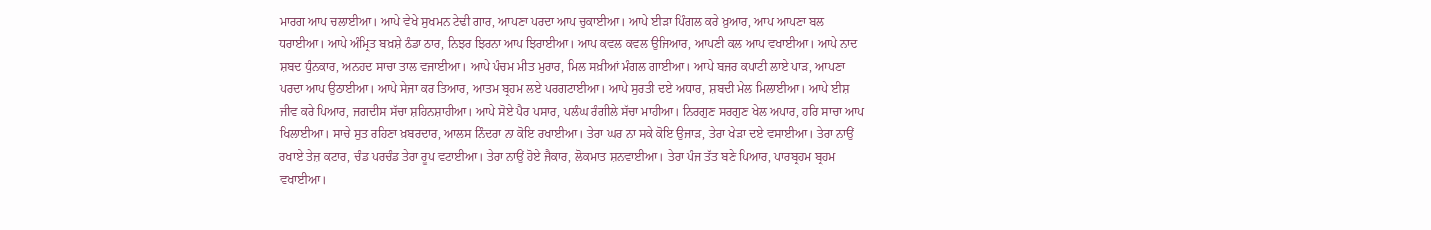ਮਾਰਗ ਆਪ ਚਲਾਈਆ। ਆਪੇ ਵੇਖੇ ਸੁਖਮਨ ਟੇਢੀ ਗਾਰ, ਆਪਣਾ ਪਰਦਾ ਆਪ ਚੁਕਾਈਆ। ਆਪੇ ਈੜਾ ਪਿੰਗਲ ਕਰੇ ਖ਼ੁਆਰ, ਆਪ ਆਪਣਾ ਬਲ ਧਰਾਈਆ। ਆਪੇ ਅੰਮ੍ਰਿਤ ਬਖ਼ਸ਼ੇ ਠੰਡਾ ਠਾਰ, ਨਿਝਰ ਝਿਰਨਾ ਆਪ ਝਿਰਾਈਆ। ਆਪ ਕਵਲ ਕਵਲ ਉਜਿਆਰ, ਆਪਣੀ ਕਲ ਆਪ ਵਖਾਈਆ। ਆਪੇ ਨਾਦ ਸ਼ਬਦ ਧੁੰਨਕਾਰ, ਅਨਹਦ ਸਾਚਾ ਤਾਲ ਵਜਾਈਆ। ਆਪੇ ਪੰਚਮ ਮੀਤ ਮੁਰਾਰ, ਮਿਲ ਸਖ਼ੀਆਂ ਮੰਗਲ ਗਾਈਆ। ਆਪੇ ਬਜਰ ਕਪਾਟੀ ਲਾਏ ਪਾੜ, ਆਪਣਾ ਪਰਦਾ ਆਪ ਉਠਾਈਆ। ਆਪੇ ਸੇਜਾ ਕਰ ਤਿਆਰ, ਆਤਮ ਬ੍ਰਹਮ ਲਏ ਪਰਗਟਾਈਆ। ਆਪੇ ਸੁਰਤੀ ਦਏ ਅਧਾਰ, ਸ਼ਬਦੀ ਮੇਲ ਮਿਲਾਈਆ। ਆਪੇ ਈਸ਼ ਜੀਵ ਕਰੇ ਪਿਆਰ, ਜਗਦੀਸ ਸੱਚਾ ਸ਼ਹਿਨਸ਼ਾਹੀਆ। ਆਪੇ ਸੋਏ ਪੈਰ ਪਸਾਰ, ਪਲੰਘ ਰੰਗੀਲੇ ਸੱਚਾ ਮਾਹੀਆ। ਨਿਰਗੁਣ ਸਰਗੁਣ ਖੇਲ ਅਪਾਰ, ਹਰਿ ਸਾਚਾ ਆਪ ਖਿਲਾਈਆ। ਸਾਚੇ ਸੁਤ ਰਹਿਣਾ ਖ਼ਬਰਦਾਰ, ਆਲਸ ਨਿੰਦਰਾ ਨਾ ਕੋਇ ਰਖਾਈਆ। ਤੇਰਾ ਘਰ ਨਾ ਸਕੇ ਕੋਇ ਉਜਾੜ, ਤੇਰਾ ਖੇੜਾ ਦਏ ਵਸਾਈਆ। ਤੇਰਾ ਨਾਉਂ ਰਖਾਏ ਤੇਜ਼ ਕਟਾਰ, ਚੰਡ ਪਰਚੰਡ ਤੇਰਾ ਰੂਪ ਵਟਾਈਆ। ਤੇਰਾ ਨਾਉਂ ਹੋਏ ਜੈਕਾਰ, ਲੋਕਮਾਤ ਸ਼ਨਵਾਈਆ। ਤੇਰਾ ਪੰਜ ਤੱਤ ਬਣੇ ਪਿਆਰ, ਪਾਰਬ੍ਰਹਮ ਬ੍ਰਹਮ ਵਖਾਈਆ।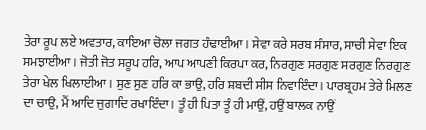ਤੇਰਾ ਰੂਪ ਲਏ ਅਵਤਾਰ, ਕਾਇਆ ਚੋਲਾ ਜਗਤ ਹੰਢਾਈਆ। ਸੇਵਾ ਕਰੇ ਸਰਬ ਸੰਸਾਰ, ਸਾਚੀ ਸੇਵਾ ਇਕ ਸਮਝਾਈਆ। ਜੋਤੀ ਜੋਤ ਸਰੂਪ ਹਰਿ, ਆਪ ਆਪਣੀ ਕਿਰਪਾ ਕਰ, ਨਿਰਗੁਣ ਸਰਗੁਣ ਸਰਗੁਣ ਨਿਰਗੁਣ ਤੇਰਾ ਖੇਲ ਖਿਲਾਈਆ। ਸੁਣ ਸੁਣ ਹਰਿ ਕਾ ਭਾਉ, ਹਰਿ ਸ਼ਬਦੀ ਸੀਸ ਨਿਵਾਇੰਦਾ। ਪਾਰਬ੍ਰਹਮ ਤੇਰੇ ਮਿਲਣ ਦਾ ਚਾਉ, ਮੈਂ ਆਦਿ ਜੁਗਾਦਿ ਰਖਾਇੰਦਾ। ਤੂੰ ਹੀ ਪਿਤਾ ਤੂੰ ਹੀ ਮਾਉਂ, ਹਉਂ ਬਾਲਕ ਨਾਉਂ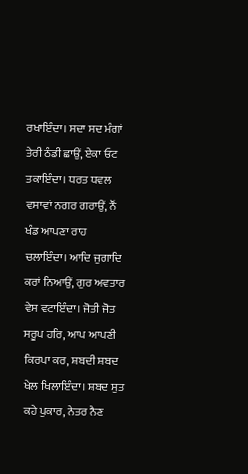ਰਖਾਇੰਦਾ। ਸਦਾ ਸਦ ਮੰਗਾਂ ਤੇਰੀ ਠੰਡੀ ਛਾਉਂ, ਏਕਾ ਓਟ ਤਕਾਇੰਦਾ। ਧਰਤ ਧਵਲ ਵਸਾਵਾਂ ਨਗਰ ਗਰਾਉਂ, ਨੌਂ ਖੰਡ ਆਪਣਾ ਰਾਹ ਚਲਾਇੰਦਾ। ਆਦਿ ਜੁਗਾਦਿ ਕਰਾਂ ਨਿਆਉਂ, ਗੁਰ ਅਵਤਾਰ ਵੇਸ ਵਟਾਇੰਦਾ। ਜੋਤੀ ਜੋਤ ਸਰੂਪ ਹਰਿ, ਆਪ ਆਪਣੀ ਕਿਰਪਾ ਕਰ, ਸ਼ਬਦੀ ਸ਼ਬਦ ਖੇਲ ਖਿਲਾਇੰਦਾ। ਸ਼ਬਦ ਸੁਤ ਕਹੇ ਪੁਕਾਰ, ਨੇਤਰ ਨੈਣ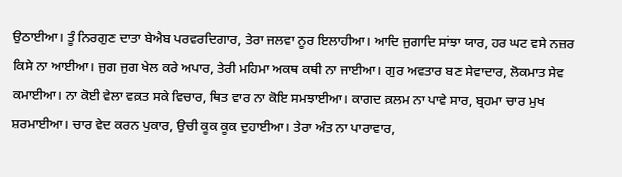ਉਠਾਈਆ। ਤੂੰ ਨਿਰਗੁਣ ਦਾਤਾ ਬੇਐਬ ਪਰਵਰਦਿਗਾਰ, ਤੇਰਾ ਜਲਵਾ ਨੂਰ ਇਲਾਹੀਆ। ਆਦਿ ਜੁਗਾਦਿ ਸਾਂਝਾ ਯਾਰ, ਹਰ ਘਟ ਵਸੇ ਨਜ਼ਰ ਕਿਸੇ ਨਾ ਆਈਆ। ਜੁਗ ਜੁਗ ਖੇਲ ਕਰੇ ਅਪਾਰ, ਤੇਰੀ ਮਹਿਮਾ ਅਕਥ ਕਥੀ ਨਾ ਜਾਈਆ। ਗੁਰ ਅਵਤਾਰ ਬਣ ਸੇਵਾਦਾਰ, ਲੋਕਮਾਤ ਸੇਵ ਕਮਾਈਆ। ਨਾ ਕੋਈ ਵੇਲਾ ਵਕ਼ਤ ਸਕੇ ਵਿਚਾਰ, ਥਿਤ ਵਾਰ ਨਾ ਕੋਇ ਸਮਝਾਈਆ। ਕਾਗਦ ਕ਼ਲਮ ਨਾ ਪਾਵੇ ਸਾਰ, ਬ੍ਰਹਮਾ ਚਾਰ ਮੁਖ ਸ਼ਰਮਾਈਆ। ਚਾਰ ਵੇਦ ਕਰਨ ਪੁਕਾਰ, ਉਚੀ ਕੂਕ ਕੂਕ ਦੁਹਾਈਆ। ਤੇਰਾ ਅੰਤ ਨਾ ਪਾਰਾਵਾਰ,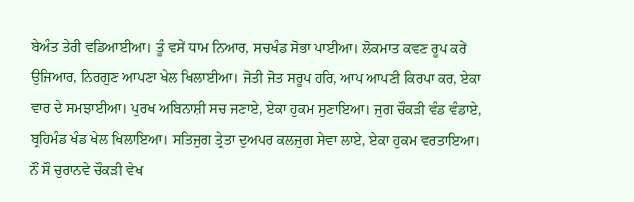ਬੇਅੰਤ ਤੇਰੀ ਵਡਿਆਈਆ। ਤੂੰ ਵਸੇਂ ਧਾਮ ਨਿਆਰ, ਸਚਖੰਡ ਸੋਭਾ ਪਾਈਆ। ਲੋਕਮਾਤ ਕਵਣ ਰੂਪ ਕਰੇਂ ਉਜਿਆਰ, ਨਿਰਗੁਣ ਆਪਣਾ ਖੇਲ ਖਿਲਾਈਆ। ਜੋਤੀ ਜੋਤ ਸਰੂਪ ਹਰਿ, ਆਪ ਆਪਣੀ ਕਿਰਪਾ ਕਰ, ਏਕਾ ਵਾਰ ਦੇ ਸਮਝਾਈਆ। ਪੁਰਖ ਅਬਿਨਾਸ਼ੀ ਸਚ ਜਣਾਏ, ਏਕਾ ਹੁਕਮ ਸੁਣਾਇਆ। ਜੁਗ ਚੌਕੜੀ ਵੰਡ ਵੰਡਾਏ, ਬ੍ਰਹਿਮੰਡ ਖੰਡ ਖੇਲ ਖਿਲਾਇਆ। ਸਤਿਜੁਗ ਤ੍ਰੇਤਾ ਦੁਅਪਰ ਕਲਜੁਗ ਸੇਵਾ ਲਾਏ, ਏਕਾ ਹੁਕਮ ਵਰਤਾਇਆ। ਨੌਂ ਸੌ ਚੁਰਾਨਵੇ ਚੌਕੜੀ ਵੇਖ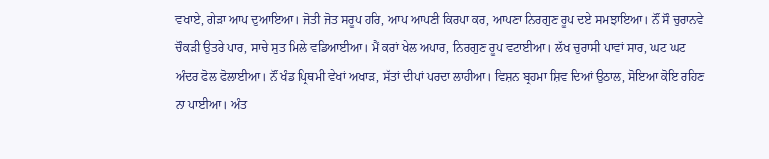ਵਖਾਏ, ਗੇੜਾ ਆਪ ਦੁਆਇਆ। ਜੋਤੀ ਜੋਤ ਸਰੂਪ ਹਰਿ, ਆਪ ਆਪਣੀ ਕਿਰਪਾ ਕਰ, ਆਪਣਾ ਨਿਰਗੁਣ ਰੂਪ ਦਏ ਸਮਝਾਇਆ। ਨੌਂ ਸੌ ਚੁਰਾਨਵੇ ਚੌਕੜੀ ਉਤਰੇ ਪਾਰ, ਸਾਚੇ ਸੁਤ ਮਿਲੇ ਵਡਿਆਈਆ। ਮੈਂ ਕਰਾਂ ਖੇਲ ਅਪਾਰ, ਨਿਰਗੁਣ ਰੂਪ ਵਟਾਈਆ। ਲੱਖ ਚੁਰਾਸੀ ਪਾਵਾਂ ਸਾਰ, ਘਟ ਘਟ ਅੰਦਰ ਫੋਲ ਫੋਲਾਈਆ। ਨੌਂ ਖੰਡ ਪ੍ਰਿਥਮੀ ਵੇਖਾਂ ਅਖਾੜ, ਸੱਤਾਂ ਦੀਪਾਂ ਪਰਦਾ ਲਾਹੀਆ। ਵਿਸ਼ਨ ਬ੍ਰਹਮਾ ਸ਼ਿਵ ਦਿਆਂ ਉਠਾਲ, ਸੋਇਆ ਕੋਇ ਰਹਿਣ ਨਾ ਪਾਈਆ। ਅੰਤ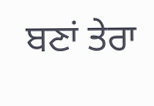ਬਣਾਂ ਤੇਰਾ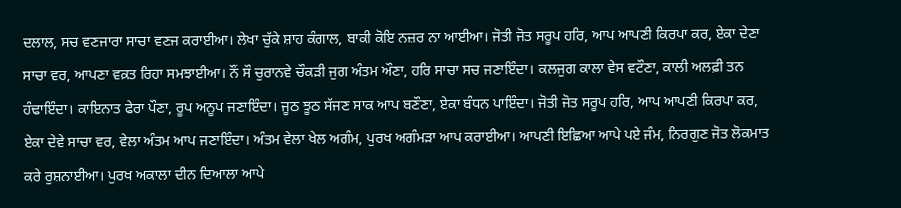ਦਲਾਲ, ਸਚ ਵਣਜਾਰਾ ਸਾਚਾ ਵਣਜ ਕਰਾਈਆ। ਲੇਖਾ ਚੁੱਕੇ ਸ਼ਾਹ ਕੰਗਾਲ, ਬਾਕੀ ਕੋਇ ਨਜ਼ਰ ਨਾ ਆਈਆ। ਜੋਤੀ ਜੋਤ ਸਰੂਪ ਹਰਿ, ਆਪ ਆਪਣੀ ਕਿਰਪਾ ਕਰ, ਏਕਾ ਦੇਣਾ ਸਾਚਾ ਵਰ, ਆਪਣਾ ਵਕ਼ਤ ਰਿਹਾ ਸਮਝਾਈਆ। ਨੌਂ ਸੌ ਚੁਰਾਨਵੇ ਚੌਕੜੀ ਜੁਗ ਅੰਤਮ ਔਣਾ, ਹਰਿ ਸਾਚਾ ਸਚ ਜਣਾਇੰਦਾ। ਕਲਜੁਗ ਕਾਲਾ ਵੇਸ ਵਟੌਣਾ, ਕਾਲੀ ਅਲਫ਼ੀ ਤਨ ਹੰਢਾਇੰਦਾ। ਕਾਇਨਾਤ ਫੇਰਾ ਪੌਣਾ, ਰੂਪ ਅਨੂਪ ਜਣਾਇੰਦਾ। ਜੂਠ ਝੂਠ ਸੱਜਣ ਸਾਕ ਆਪ ਬਣੌਣਾ, ਏਕਾ ਬੰਧਨ ਪਾਇੰਦਾ। ਜੋਤੀ ਜੋਤ ਸਰੂਪ ਹਰਿ, ਆਪ ਆਪਣੀ ਕਿਰਪਾ ਕਰ, ਏਕਾ ਦੇਵੇ ਸਾਚਾ ਵਰ, ਵੇਲਾ ਅੰਤਮ ਆਪ ਜਣਾਇੰਦਾ। ਅੰਤਮ ਵੇਲਾ ਖੇਲ ਅਗੰਮ, ਪੁਰਖ ਅਗੰਮੜਾ ਆਪ ਕਰਾਈਆ। ਆਪਣੀ ਇਛਿਆ ਆਪੇ ਪਏ ਜੰਮ, ਨਿਰਗੁਣ ਜੋਤ ਲੋਕਮਾਤ ਕਰੇ ਰੁਸ਼ਨਾਈਆ। ਪੁਰਖ ਅਕਾਲਾ ਦੀਨ ਦਿਆਲਾ ਆਪੇ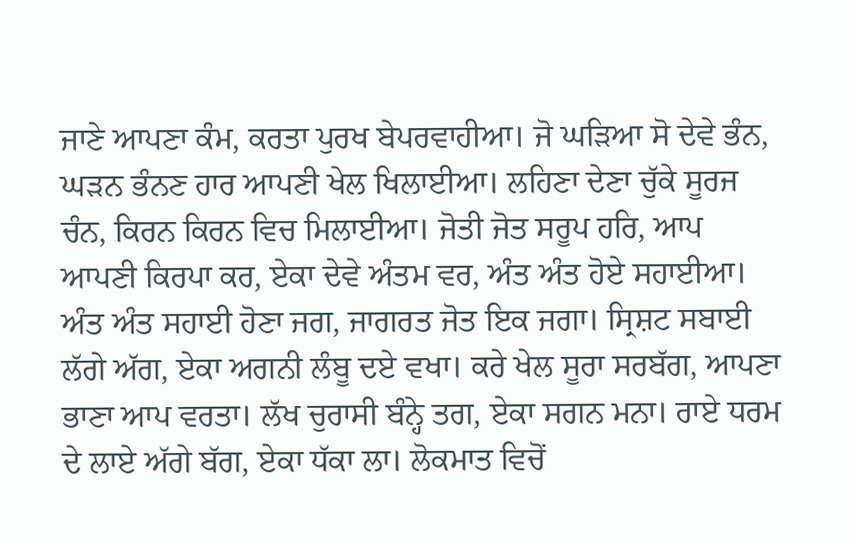ਜਾਣੇ ਆਪਣਾ ਕੰਮ, ਕਰਤਾ ਪੁਰਖ ਬੇਪਰਵਾਹੀਆ। ਜੋ ਘੜਿਆ ਸੋ ਦੇਵੇ ਭੰਨ, ਘੜਨ ਭੰਨਣ ਹਾਰ ਆਪਣੀ ਖੇਲ ਖਿਲਾਈਆ। ਲਹਿਣਾ ਦੇਣਾ ਚੁੱਕੇ ਸੂਰਜ ਚੰਨ, ਕਿਰਨ ਕਿਰਨ ਵਿਚ ਮਿਲਾਈਆ। ਜੋਤੀ ਜੋਤ ਸਰੂਪ ਹਰਿ, ਆਪ ਆਪਣੀ ਕਿਰਪਾ ਕਰ, ਏਕਾ ਦੇਵੇ ਅੰਤਮ ਵਰ, ਅੰਤ ਅੰਤ ਹੋਏ ਸਹਾਈਆ। ਅੰਤ ਅੰਤ ਸਹਾਈ ਹੋਣਾ ਜਗ, ਜਾਗਰਤ ਜੋਤ ਇਕ ਜਗਾ। ਸ੍ਰਿਸ਼ਟ ਸਬਾਈ ਲੱਗੇ ਅੱਗ, ਏਕਾ ਅਗਨੀ ਲੰਬੂ ਦਏ ਵਖਾ। ਕਰੇ ਖੇਲ ਸੂਰਾ ਸਰਬੱਗ, ਆਪਣਾ ਭਾਣਾ ਆਪ ਵਰਤਾ। ਲੱਖ ਚੁਰਾਸੀ ਬੰਨ੍ਹੇ ਤਗ, ਏਕਾ ਸਗਨ ਮਨਾ। ਰਾਏ ਧਰਮ ਦੇ ਲਾਏ ਅੱਗੇ ਬੱਗ, ਏਕਾ ਧੱਕਾ ਲਾ। ਲੋਕਮਾਤ ਵਿਚੋਂ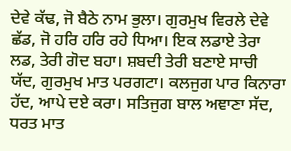ਦੇਵੇ ਕੱਢ, ਜੋ ਬੈਠੇ ਨਾਮ ਭੁਲਾ। ਗੁਰਮੁਖ ਵਿਰਲੇ ਦੇਵੇ ਛੱਡ, ਜੋ ਹਰਿ ਹਰਿ ਰਹੇ ਧਿਆ। ਇਕ ਲਡਾਏ ਤੇਰਾ ਲਡ, ਤੇਰੀ ਗੋਦ ਬਹਾ। ਸ਼ਬਦੀ ਤੇਰੀ ਬਣਾਏ ਸਾਚੀ ਯੱਦ, ਗੁਰਮੁਖ ਮਾਤ ਪਰਗਟਾ। ਕਲਜੁਗ ਪਾਰ ਕਿਨਾਰਾ ਹੱਦ, ਆਪੇ ਦਏ ਕਰਾ। ਸਤਿਜੁਗ ਬਾਲ ਅਞਾਣਾ ਸੱਦ, ਧਰਤ ਮਾਤ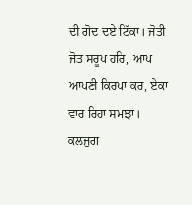ਦੀ ਗੋਦ ਦਏ ਟਿੱਕਾ। ਜੋਤੀ ਜੋਤ ਸਰੂਪ ਹਰਿ, ਆਪ ਆਪਣੀ ਕਿਰਪਾ ਕਰ, ਏਕਾ ਵਾਰ ਰਿਹਾ ਸਮਝਾ। ਕਲਜੁਗ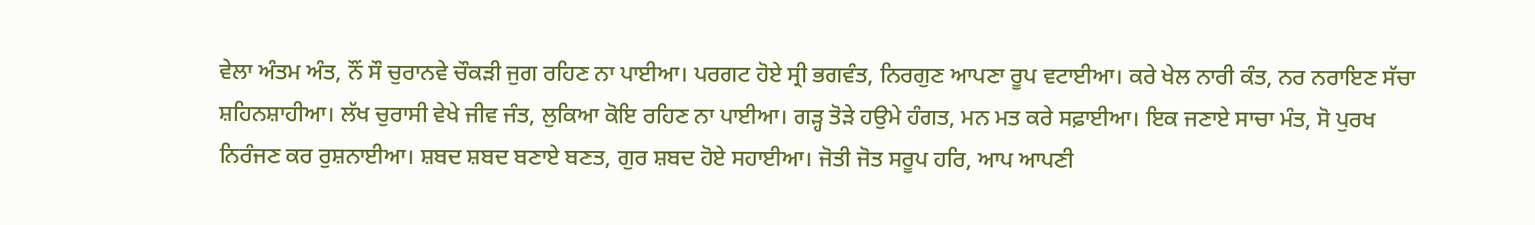ਵੇਲਾ ਅੰਤਮ ਅੰਤ, ਨੌਂ ਸੌ ਚੁਰਾਨਵੇ ਚੌਕੜੀ ਜੁਗ ਰਹਿਣ ਨਾ ਪਾਈਆ। ਪਰਗਟ ਹੋਏ ਸ੍ਰੀ ਭਗਵੰਤ, ਨਿਰਗੁਣ ਆਪਣਾ ਰੂਪ ਵਟਾਈਆ। ਕਰੇ ਖੇਲ ਨਾਰੀ ਕੰਤ, ਨਰ ਨਰਾਇਣ ਸੱਚਾ ਸ਼ਹਿਨਸ਼ਾਹੀਆ। ਲੱਖ ਚੁਰਾਸੀ ਵੇਖੇ ਜੀਵ ਜੰਤ, ਲੁਕਿਆ ਕੋਇ ਰਹਿਣ ਨਾ ਪਾਈਆ। ਗੜ੍ਹ ਤੋੜੇ ਹਉਮੇ ਹੰਗਤ, ਮਨ ਮਤ ਕਰੇ ਸਫ਼ਾਈਆ। ਇਕ ਜਣਾਏ ਸਾਚਾ ਮੰਤ, ਸੋ ਪੁਰਖ ਨਿਰੰਜਣ ਕਰ ਰੁਸ਼ਨਾਈਆ। ਸ਼ਬਦ ਸ਼ਬਦ ਬਣਾਏ ਬਣਤ, ਗੁਰ ਸ਼ਬਦ ਹੋਏ ਸਹਾਈਆ। ਜੋਤੀ ਜੋਤ ਸਰੂਪ ਹਰਿ, ਆਪ ਆਪਣੀ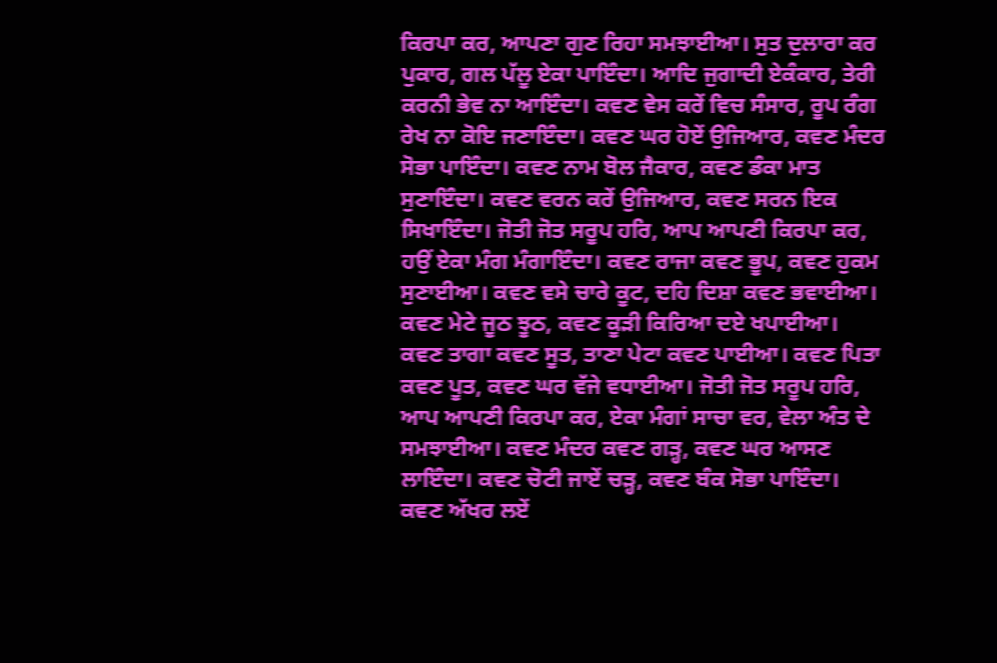ਕਿਰਪਾ ਕਰ, ਆਪਣਾ ਗੁਣ ਰਿਹਾ ਸਮਝਾਈਆ। ਸੁਤ ਦੁਲਾਰਾ ਕਰ ਪੁਕਾਰ, ਗਲ ਪੱਲੂ ਏਕਾ ਪਾਇੰਦਾ। ਆਦਿ ਜੁਗਾਦੀ ਏਕੰਕਾਰ, ਤੇਰੀ ਕਰਨੀ ਭੇਵ ਨਾ ਆਇੰਦਾ। ਕਵਣ ਵੇਸ ਕਰੇਂ ਵਿਚ ਸੰਸਾਰ, ਰੂਪ ਰੰਗ ਰੇਖ ਨਾ ਕੋਇ ਜਣਾਇੰਦਾ। ਕਵਣ ਘਰ ਹੋਏਂ ਉਜਿਆਰ, ਕਵਣ ਮੰਦਰ ਸੋਭਾ ਪਾਇੰਦਾ। ਕਵਣ ਨਾਮ ਬੋਲ ਜੈਕਾਰ, ਕਵਣ ਡੰਕਾ ਮਾਤ ਸੁਣਾਇੰਦਾ। ਕਵਣ ਵਰਨ ਕਰੇਂ ਉਜਿਆਰ, ਕਵਣ ਸਰਨ ਇਕ ਸਿਖਾਇੰਦਾ। ਜੋਤੀ ਜੋਤ ਸਰੂਪ ਹਰਿ, ਆਪ ਆਪਣੀ ਕਿਰਪਾ ਕਰ, ਹਉਂ ਏਕਾ ਮੰਗ ਮੰਗਾਇੰਦਾ। ਕਵਣ ਰਾਜਾ ਕਵਣ ਭੂਪ, ਕਵਣ ਹੁਕਮ ਸੁਣਾਈਆ। ਕਵਣ ਵਸੇ ਚਾਰੇ ਕੂਟ, ਦਹਿ ਦਿਸ਼ਾ ਕਵਣ ਭਵਾਈਆ। ਕਵਣ ਮੇਟੇ ਜੂਠ ਝੂਠ, ਕਵਣ ਕੂੜੀ ਕਿਰਿਆ ਦਏ ਖਪਾਈਆ। ਕਵਣ ਤਾਗਾ ਕਵਣ ਸੂਤ, ਤਾਣਾ ਪੇਟਾ ਕਵਣ ਪਾਈਆ। ਕਵਣ ਪਿਤਾ ਕਵਣ ਪੂਤ, ਕਵਣ ਘਰ ਵੱਜੇ ਵਧਾਈਆ। ਜੋਤੀ ਜੋਤ ਸਰੂਪ ਹਰਿ, ਆਪ ਆਪਣੀ ਕਿਰਪਾ ਕਰ, ਏਕਾ ਮੰਗਾਂ ਸਾਚਾ ਵਰ, ਵੇਲਾ ਅੰਤ ਦੇ ਸਮਝਾਈਆ। ਕਵਣ ਮੰਦਰ ਕਵਣ ਗੜ੍ਹ, ਕਵਣ ਘਰ ਆਸਣ ਲਾਇੰਦਾ। ਕਵਣ ਚੋਟੀ ਜਾਏਂ ਚੜ੍ਹ, ਕਵਣ ਬੰਕ ਸੋਭਾ ਪਾਇੰਦਾ। ਕਵਣ ਅੱਖਰ ਲਏਂ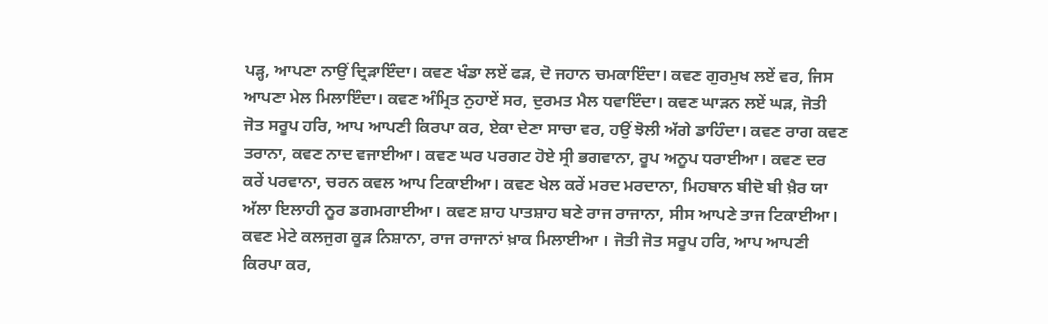ਪੜ੍ਹ, ਆਪਣਾ ਨਾਉਂ ਦ੍ਰਿੜਾਇੰਦਾ। ਕਵਣ ਖੰਡਾ ਲਏਂ ਫੜ, ਦੋ ਜਹਾਨ ਚਮਕਾਇੰਦਾ। ਕਵਣ ਗੁਰਮੁਖ ਲਏਂ ਵਰ, ਜਿਸ ਆਪਣਾ ਮੇਲ ਮਿਲਾਇੰਦਾ। ਕਵਣ ਅੰਮ੍ਰਿਤ ਨੁਹਾਏਂ ਸਰ, ਦੁਰਮਤ ਮੈਲ ਧਵਾਇੰਦਾ। ਕਵਣ ਘਾੜਨ ਲਏਂ ਘੜ, ਜੋਤੀ ਜੋਤ ਸਰੂਪ ਹਰਿ, ਆਪ ਆਪਣੀ ਕਿਰਪਾ ਕਰ, ਏਕਾ ਦੇਣਾ ਸਾਚਾ ਵਰ, ਹਉਂ ਝੋਲੀ ਅੱਗੇ ਡਾਹਿੰਦਾ। ਕਵਣ ਰਾਗ ਕਵਣ ਤਰਾਨਾ, ਕਵਣ ਨਾਦ ਵਜਾਈਆ। ਕਵਣ ਘਰ ਪਰਗਟ ਹੋਏ ਸ੍ਰੀ ਭਗਵਾਨਾ, ਰੂਪ ਅਨੂਪ ਧਰਾਈਆ। ਕਵਣ ਦਰ ਕਰੇਂ ਪਰਵਾਨਾ, ਚਰਨ ਕਵਲ ਆਪ ਟਿਕਾਈਆ। ਕਵਣ ਖੇਲ ਕਰੇਂ ਮਰਦ ਮਰਦਾਨਾ, ਮਿਹਬਾਨ ਬੀਦੋ ਬੀ ਖ਼ੈਰ ਯਾ ਅੱਲਾ ਇਲਾਹੀ ਨੂਰ ਡਗਮਗਾਈਆ। ਕਵਣ ਸ਼ਾਹ ਪਾਤਸ਼ਾਹ ਬਣੇ ਰਾਜ ਰਾਜਾਨਾ, ਸੀਸ ਆਪਣੇ ਤਾਜ ਟਿਕਾਈਆ। ਕਵਣ ਮੇਟੇ ਕਲਜੁਗ ਕੂੜ ਨਿਸ਼ਾਨਾ, ਰਾਜ ਰਾਜਾਨਾਂ ਖ਼ਾਕ ਮਿਲਾਈਆ । ਜੋਤੀ ਜੋਤ ਸਰੂਪ ਹਰਿ, ਆਪ ਆਪਣੀ ਕਿਰਪਾ ਕਰ,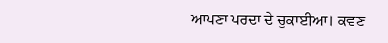ਆਪਣਾ ਪਰਦਾ ਦੇ ਚੁਕਾਈਆ। ਕਵਣ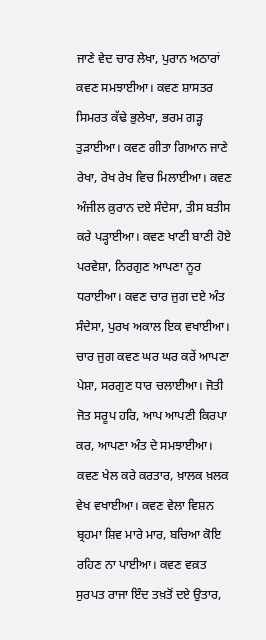ਜਾਣੇ ਵੇਦ ਚਾਰ ਲੇਖਾ, ਪੁਰਾਨ ਅਠਾਰਾਂ ਕਵਣ ਸਮਝਾਈਆ। ਕਵਣ ਸ਼ਾਸਤਰ ਸਿਮਰਤ ਕੱਢੇ ਭੁਲੇਖਾ, ਭਰਮ ਗੜ੍ਹ ਤੁੜਾਈਆ। ਕਵਣ ਗੀਤਾ ਗਿਆਨ ਜਾਣੇ ਰੇਖਾ, ਰੇਖ ਰੇਖ ਵਿਚ ਮਿਲਾਈਆ। ਕਵਣ ਅੰਜੀਲ ਕ਼ੁਰਾਨ ਦਏ ਸੰਦੇਸਾ, ਤੀਸ ਬਤੀਸ ਕਰੇ ਪੜ੍ਹਾਈਆ। ਕਵਣ ਖਾਣੀ ਬਾਣੀ ਹੋਏ ਪਰਵੇਸ਼ਾ, ਨਿਰਗੁਣ ਆਪਣਾ ਨੂਰ ਧਰਾਈਆ। ਕਵਣ ਚਾਰ ਜੁਗ ਦਏ ਅੰਤ ਸੰਦੇਸਾ, ਪੁਰਖ ਅਕਾਲ ਇਕ ਵਖਾਈਆ। ਚਾਰ ਜੁਗ ਕਵਣ ਘਰ ਘਰ ਕਰੇਂ ਆਪਣਾ ਪੇਸ਼ਾ, ਸਰਗੁਣ ਧਾਰ ਚਲਾਈਆ। ਜੋਤੀ ਜੋਤ ਸਰੂਪ ਹਰਿ, ਆਪ ਆਪਣੀ ਕਿਰਪਾ ਕਰ, ਆਪਣਾ ਅੰਤ ਦੇ ਸਮਝਾਈਆ। ਕਵਣ ਖੇਲ ਕਰੇ ਕਰਤਾਰ, ਖ਼ਾਲਕ ਖ਼ਲਕ ਵੇਖ ਵਖਾਈਆ। ਕਵਣ ਵੇਲਾ ਵਿਸ਼ਨ ਬ੍ਰਹਮਾ ਸ਼ਿਵ ਮਾਰੇ ਮਾਰ, ਬਚਿਆ ਕੋਇ ਰਹਿਣ ਨਾ ਪਾਈਆ। ਕਵਣ ਵਕ਼ਤ ਸੁਰਪਤ ਰਾਜਾ ਇੰਦ ਤਖ਼ਤੋਂ ਦਏ ਉਤਾਰ,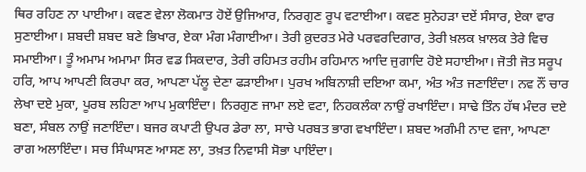ਥਿਰ ਰਹਿਣ ਨਾ ਪਾਈਆ। ਕਵਣ ਵੇਲਾ ਲੋਕਮਾਤ ਹੋਏਂ ਉਜਿਆਰ, ਨਿਰਗੁਣ ਰੂਪ ਵਟਾਈਆ। ਕਵਣ ਸੁਨੇਹੜਾ ਦਏਂ ਸੰਸਾਰ, ਏਕਾ ਵਾਰ ਸੁਣਾਈਆ। ਸ਼ਬਦੀ ਸ਼ਬਦ ਬਣੇ ਭਿਖਾਰ, ਏਕਾ ਮੰਗ ਮੰਗਾਈਆ। ਤੇਰੀ ਕ਼ੁਦਰਤ ਮੇਰੇ ਪਰਵਰਦਿਗਾਰ, ਤੇਰੀ ਖ਼ਲਕ ਖ਼ਾਲਕ ਤੇਰੇ ਵਿਚ ਸਮਾਈਆ। ਤੂੰ ਅਮਾਮ ਅਮਾਮਾ ਸਿਰ ਵਡ ਸਿਕਦਾਰ, ਤੇਰੀ ਰਹਿਮਤ ਰਹੀਮ ਰਹਿਮਾਨ ਆਦਿ ਜੁਗਾਦਿ ਹੋਏ ਸਹਾਈਆ। ਜੋਤੀ ਜੋਤ ਸਰੂਪ ਹਰਿ, ਆਪ ਆਪਣੀ ਕਿਰਪਾ ਕਰ, ਆਪਣਾ ਪੱਲੂ ਦੇਣਾ ਫੜਾਈਆ। ਪੁਰਖ ਅਬਿਨਾਸ਼ੀ ਦਇਆ ਕਮਾ, ਅੰਤ ਅੰਤ ਜਣਾਇੰਦਾ। ਨਵ ਨੌਂ ਚਾਰ ਲੇਖਾ ਦਏ ਮੁਕਾ, ਪੂਰਬ ਲਹਿਣਾ ਆਪ ਮੁਕਾਇੰਦਾ। ਨਿਰਗੁਣ ਜਾਮਾ ਲਏ ਵਟਾ, ਨਿਹਕਲੰਕਾ ਨਾਉਂ ਰਖਾਇੰਦਾ। ਸਾਢੇ ਤਿੰਨ ਹੱਥ ਮੰਦਰ ਦਏ ਬਣਾ, ਸੰਬਲ ਨਾਉਂ ਜਣਾਇੰਦਾ। ਬਜਰ ਕਪਾਟੀ ਉਪਰ ਡੇਰਾ ਲਾ, ਸਾਚੇ ਪਰਬਤ ਭਾਗ ਵਖਾਇੰਦਾ। ਸ਼ਬਦ ਅਗੰਮੀ ਨਾਦ ਵਜਾ, ਆਪਣਾ ਰਾਗ ਅਲਾਇੰਦਾ। ਸਚ ਸਿੰਘਾਸਣ ਆਸਣ ਲਾ, ਤਖ਼ਤ ਨਿਵਾਸੀ ਸੋਭਾ ਪਾਇੰਦਾ।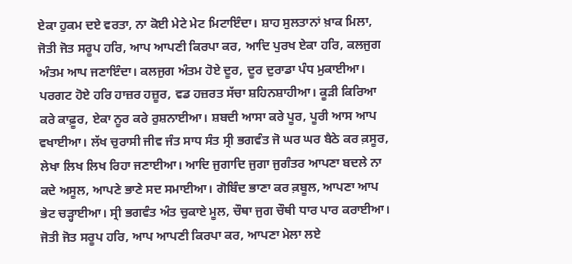ਏਕਾ ਹੁਕਮ ਦਏ ਵਰਤਾ, ਨਾ ਕੋਈ ਮੇਟੇ ਮੇਟ ਮਿਟਾਇੰਦਾ। ਸ਼ਾਹ ਸੁਲਤਾਨਾਂ ਖ਼ਾਕ ਮਿਲਾ, ਜੋਤੀ ਜੋਤ ਸਰੂਪ ਹਰਿ, ਆਪ ਆਪਣੀ ਕਿਰਪਾ ਕਰ, ਆਦਿ ਪੁਰਖ ਏਕਾ ਹਰਿ, ਕਲਜੁਗ ਅੰਤਮ ਆਪ ਜਣਾਇੰਦਾ। ਕਲਜੁਗ ਅੰਤਮ ਹੋਏ ਦੂਰ, ਦੂਰ ਦੁਰਾਡਾ ਪੰਧ ਮੁਕਾਈਆ। ਪਰਗਟ ਹੋਏ ਹਰਿ ਹਾਜ਼ਰ ਹਜ਼ੂਰ, ਵਡ ਹਜ਼ਰਤ ਸੱਚਾ ਸ਼ਹਿਨਸ਼ਾਹੀਆ। ਕੂੜੀ ਕਿਰਿਆ ਕਰੇ ਕਾਫ਼ੂਰ, ਏਕਾ ਨੂਰ ਕਰੇ ਰੁਸ਼ਨਾਈਆ। ਸ਼ਬਦੀ ਆਸਾ ਕਰੇ ਪੂਰ, ਪੂਰੀ ਆਸ ਆਪ ਵਖਾਈਆ। ਲੱਖ ਚੁਰਾਸੀ ਜੀਵ ਜੰਤ ਸਾਧ ਸੰਤ ਸ੍ਰੀ ਭਗਵੰਤ ਜੋ ਘਰ ਘਰ ਬੈਠੇ ਕਰ ਕ਼ਸੂਰ, ਲੇਖਾ ਲਿਖ ਲਿਖ ਰਿਹਾ ਜਣਾਈਆ। ਆਦਿ ਜੁਗਾਦਿ ਜੁਗਾ ਜੁਗੰਤਰ ਆਪਣਾ ਬਦਲੇ ਨਾ ਕਦੇ ਅਸੂਲ, ਆਪਣੇ ਭਾਣੇ ਸਦ ਸਮਾਈਆ। ਗੋਬਿੰਦ ਭਾਣਾ ਕਰ ਕ਼ਬੂਲ, ਆਪਣਾ ਆਪ ਭੇਟ ਚੜ੍ਹਾਈਆ। ਸ੍ਰੀ ਭਗਵੰਤ ਅੰਤ ਚੁਕਾਏ ਮੂਲ, ਚੌਥਾ ਜੁਗ ਚੌਥੀ ਧਾਰ ਪਾਰ ਕਰਾਈਆ। ਜੋਤੀ ਜੋਤ ਸਰੂਪ ਹਰਿ, ਆਪ ਆਪਣੀ ਕਿਰਪਾ ਕਰ, ਆਪਣਾ ਮੇਲਾ ਲਏ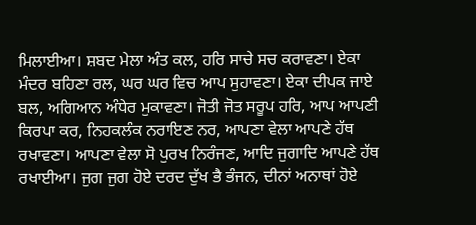ਮਿਲਾਈਆ। ਸ਼ਬਦ ਮੇਲਾ ਅੰਤ ਕਲ, ਹਰਿ ਸਾਚੇ ਸਚ ਕਰਾਵਣਾ। ਏਕਾ ਮੰਦਰ ਬਹਿਣਾ ਰਲ, ਘਰ ਘਰ ਵਿਚ ਆਪ ਸੁਹਾਵਣਾ। ਏਕਾ ਦੀਪਕ ਜਾਏ ਬਲ, ਅਗਿਆਨ ਅੰਧੇਰ ਮੁਕਾਵਣਾ। ਜੋਤੀ ਜੋਤ ਸਰੂਪ ਹਰਿ, ਆਪ ਆਪਣੀ ਕਿਰਪਾ ਕਰ, ਨਿਹਕਲੰਕ ਨਰਾਇਣ ਨਰ, ਆਪਣਾ ਵੇਲਾ ਆਪਣੇ ਹੱਥ ਰਖਾਵਣਾ। ਆਪਣਾ ਵੇਲਾ ਸੋ ਪੁਰਖ ਨਿਰੰਜਣ, ਆਦਿ ਜੁਗਾਦਿ ਆਪਣੇ ਹੱਥ ਰਖਾਈਆ। ਜੁਗ ਜੁਗ ਹੋਏ ਦਰਦ ਦੁੱਖ ਭੈ ਭੰਜਨ, ਦੀਨਾਂ ਅਨਾਥਾਂ ਹੋਏ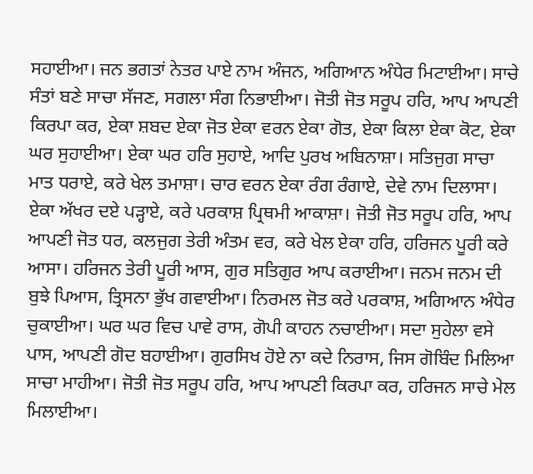ਸਹਾਈਆ। ਜਨ ਭਗਤਾਂ ਨੇਤਰ ਪਾਏ ਨਾਮ ਅੰਜਨ, ਅਗਿਆਨ ਅੰਧੇਰ ਮਿਟਾਈਆ। ਸਾਚੇ ਸੰਤਾਂ ਬਣੇ ਸਾਚਾ ਸੱਜਣ, ਸਗਲਾ ਸੰਗ ਨਿਭਾਈਆ। ਜੋਤੀ ਜੋਤ ਸਰੂਪ ਹਰਿ, ਆਪ ਆਪਣੀ ਕਿਰਪਾ ਕਰ, ਏਕਾ ਸ਼ਬਦ ਏਕਾ ਜੋਤ ਏਕਾ ਵਰਨ ਏਕਾ ਗੋਤ, ਏਕਾ ਕਿਲਾ ਏਕਾ ਕੋਟ, ਏਕਾ ਘਰ ਸੁਹਾਈਆ। ਏਕਾ ਘਰ ਹਰਿ ਸੁਹਾਏ, ਆਦਿ ਪੁਰਖ ਅਬਿਨਾਸ਼ਾ। ਸਤਿਜੁਗ ਸਾਚਾ ਮਾਤ ਧਰਾਏ, ਕਰੇ ਖੇਲ ਤਮਾਸ਼ਾ। ਚਾਰ ਵਰਨ ਏਕਾ ਰੰਗ ਰੰਗਾਏ, ਦੇਵੇ ਨਾਮ ਦਿਲਾਸਾ। ਏਕਾ ਅੱਖਰ ਦਏ ਪੜ੍ਹਾਏ, ਕਰੇ ਪਰਕਾਸ਼ ਪ੍ਰਿਥਮੀ ਆਕਾਸ਼ਾ। ਜੋਤੀ ਜੋਤ ਸਰੂਪ ਹਰਿ, ਆਪ ਆਪਣੀ ਜੋਤ ਧਰ, ਕਲਜੁਗ ਤੇਰੀ ਅੰਤਮ ਵਰ, ਕਰੇ ਖੇਲ ਏਕਾ ਹਰਿ, ਹਰਿਜਨ ਪੂਰੀ ਕਰੇ ਆਸਾ। ਹਰਿਜਨ ਤੇਰੀ ਪੂਰੀ ਆਸ, ਗੁਰ ਸਤਿਗੁਰ ਆਪ ਕਰਾਈਆ। ਜਨਮ ਜਨਮ ਦੀ ਬੁਝੇ ਪਿਆਸ, ਤ੍ਰਿਸਨਾ ਭੁੱਖ ਗਵਾਈਆ। ਨਿਰਮਲ ਜੋਤ ਕਰੇ ਪਰਕਾਸ਼, ਅਗਿਆਨ ਅੰਧੇਰ ਚੁਕਾਈਆ। ਘਰ ਘਰ ਵਿਚ ਪਾਵੇ ਰਾਸ, ਗੋਪੀ ਕਾਹਨ ਨਚਾਈਆ। ਸਦਾ ਸੁਹੇਲਾ ਵਸੇ ਪਾਸ, ਆਪਣੀ ਗੋਦ ਬਹਾਈਆ। ਗੁਰਸਿਖ ਹੋਏ ਨਾ ਕਦੇ ਨਿਰਾਸ, ਜਿਸ ਗੋਬਿੰਦ ਮਿਲਿਆ ਸਾਚਾ ਮਾਹੀਆ। ਜੋਤੀ ਜੋਤ ਸਰੂਪ ਹਰਿ, ਆਪ ਆਪਣੀ ਕਿਰਪਾ ਕਰ, ਹਰਿਜਨ ਸਾਚੇ ਮੇਲ ਮਿਲਾਈਆ।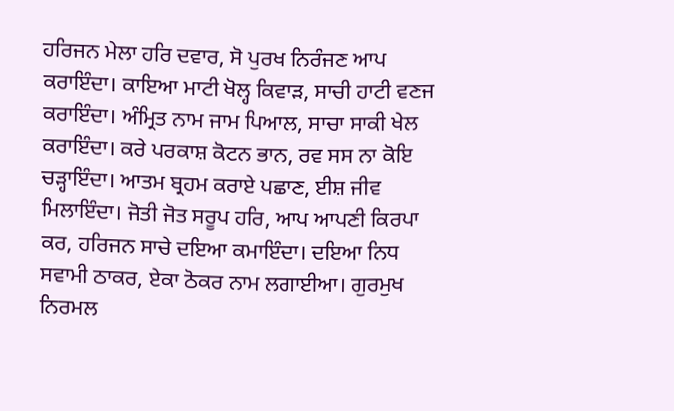ਹਰਿਜਨ ਮੇਲਾ ਹਰਿ ਦਵਾਰ, ਸੋ ਪੁਰਖ ਨਿਰੰਜਣ ਆਪ ਕਰਾਇੰਦਾ। ਕਾਇਆ ਮਾਟੀ ਖੋਲ੍ਹ ਕਿਵਾੜ, ਸਾਚੀ ਹਾਟੀ ਵਣਜ ਕਰਾਇੰਦਾ। ਅੰਮ੍ਰਿਤ ਨਾਮ ਜਾਮ ਪਿਆਲ, ਸਾਚਾ ਸਾਕੀ ਖੇਲ ਕਰਾਇੰਦਾ। ਕਰੇ ਪਰਕਾਸ਼ ਕੋਟਨ ਭਾਨ, ਰਵ ਸਸ ਨਾ ਕੋਇ ਚੜ੍ਹਾਇੰਦਾ। ਆਤਮ ਬ੍ਰਹਮ ਕਰਾਏ ਪਛਾਣ, ਈਸ਼ ਜੀਵ ਮਿਲਾਇੰਦਾ। ਜੋਤੀ ਜੋਤ ਸਰੂਪ ਹਰਿ, ਆਪ ਆਪਣੀ ਕਿਰਪਾ ਕਰ, ਹਰਿਜਨ ਸਾਚੇ ਦਇਆ ਕਮਾਇੰਦਾ। ਦਇਆ ਨਿਧ ਸਵਾਮੀ ਠਾਕਰ, ਏਕਾ ਠੋਕਰ ਨਾਮ ਲਗਾਈਆ। ਗੁਰਮੁਖ ਨਿਰਮਲ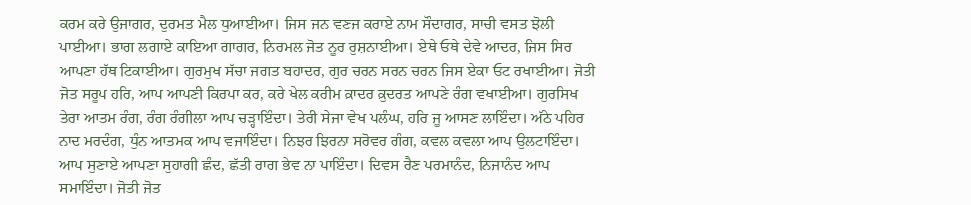ਕਰਮ ਕਰੇ ਉਜਾਗਰ, ਦੁਰਮਤ ਮੈਲ ਧੁਆਈਆ। ਜਿਸ ਜਨ ਵਣਜ ਕਰਾਏ ਨਾਮ ਸੌਦਾਗਰ, ਸਾਚੀ ਵਸਤ ਝੋਲੀ ਪਾਈਆ। ਭਾਗ ਲਗਾਏ ਕਾਇਆ ਗਾਗਰ, ਨਿਰਮਲ ਜੋਤ ਨੂਰ ਰੁਸ਼ਨਾਈਆ। ਏਥੇ ਓਥੇ ਦੇਵੇ ਆਦਰ, ਜਿਸ ਸਿਰ ਆਪਣਾ ਹੱਥ ਟਿਕਾਈਆ। ਗੁਰਮੁਖ ਸੱਚਾ ਜਗਤ ਬਹਾਦਰ, ਗੁਰ ਚਰਨ ਸਰਨ ਚਰਨ ਜਿਸ ਏਕਾ ਓਟ ਰਖਾਈਆ। ਜੋਤੀ ਜੋਤ ਸਰੂਪ ਹਰਿ, ਆਪ ਆਪਣੀ ਕਿਰਪਾ ਕਰ, ਕਰੇ ਖੇਲ ਕਰੀਮ ਕ਼ਾਦਰ ਕ਼ੁਦਰਤ ਆਪਣੇ ਰੰਗ ਵਖਾਈਆ। ਗੁਰਸਿਖ ਤੇਰਾ ਆਤਮ ਰੰਗ, ਰੰਗ ਰੰਗੀਲਾ ਆਪ ਚੜ੍ਹਾਇੰਦਾ। ਤੇਰੀ ਸੇਜਾ ਵੇਖ ਪਲੰਘ, ਹਰਿ ਜੂ ਆਸਣ ਲਾਇੰਦਾ। ਅੱਠੇ ਪਹਿਰ ਨਾਦ ਮਰਦੰਗ, ਧੁੰਨ ਆਤਮਕ ਆਪ ਵਜਾਇੰਦਾ। ਨਿਝਰ ਝਿਰਨਾ ਸਰੋਵਰ ਗੰਗ, ਕਵਲ ਕਵਲਾ ਆਪ ਉਲਟਾਇੰਦਾ। ਆਪ ਸੁਣਾਏ ਆਪਣਾ ਸੁਹਾਗੀ ਛੰਦ, ਛੱਤੀ ਰਾਗ ਭੇਵ ਨਾ ਪਾਇੰਦਾ। ਦਿਵਸ ਰੈਣ ਪਰਮਾਨੰਦ, ਨਿਜਾਨੰਦ ਆਪ ਸਮਾਇੰਦਾ। ਜੋਤੀ ਜੋਤ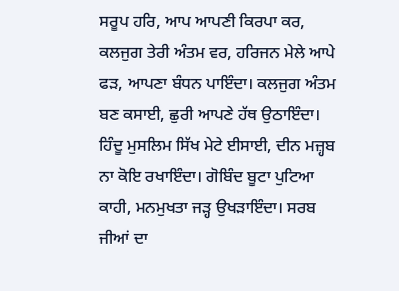ਸਰੂਪ ਹਰਿ, ਆਪ ਆਪਣੀ ਕਿਰਪਾ ਕਰ, ਕਲਜੁਗ ਤੇਰੀ ਅੰਤਮ ਵਰ, ਹਰਿਜਨ ਮੇਲੇ ਆਪੇ ਫੜ, ਆਪਣਾ ਬੰਧਨ ਪਾਇੰਦਾ। ਕਲਜੁਗ ਅੰਤਮ ਬਣ ਕਸਾਈ, ਛੁਰੀ ਆਪਣੇ ਹੱਥ ਉਠਾਇੰਦਾ। ਹਿੰਦੂ ਮੁਸਲਿਮ ਸਿੱਖ ਮੇਟੇ ਈਸਾਈ, ਦੀਨ ਮਜ਼੍ਹਬ ਨਾ ਕੋਇ ਰਖਾਇੰਦਾ। ਗੋਬਿੰਦ ਬੂਟਾ ਪੁਟਿਆ ਕਾਹੀ, ਮਨਮੁਖਤਾ ਜੜ੍ਹ ਉਖੜਾਇੰਦਾ। ਸਰਬ ਜੀਆਂ ਦਾ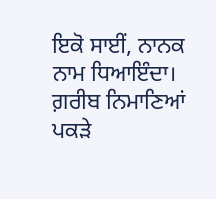ਇਕੋ ਸਾਈਂ, ਨਾਨਕ ਨਾਮ ਧਿਆਇੰਦਾ। ਗ਼ਰੀਬ ਨਿਮਾਣਿਆਂ ਪਕੜੇ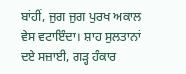ਬਾਂਹੀਂ, ਜੁਗ ਜੁਗ ਪੁਰਖ ਅਕਾਲ ਵੇਸ ਵਟਾਇੰਦਾ। ਸ਼ਾਹ ਸੁਲਤਾਨਾਂ ਦਏ ਸਜ਼ਾਈ, ਗੜ੍ਹ ਹੰਕਾਰ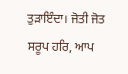ਤੁੜਾਇੰਦਾ। ਜੋਤੀ ਜੋਤ ਸਰੂਪ ਹਰਿ, ਆਪ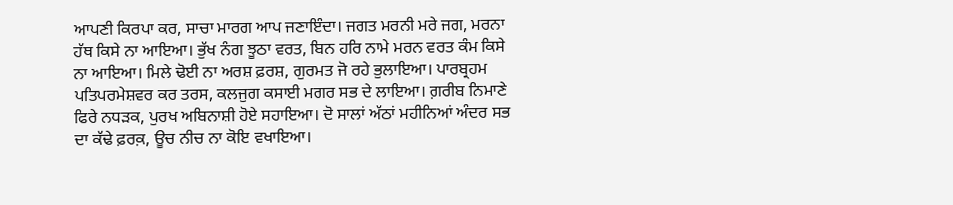ਆਪਣੀ ਕਿਰਪਾ ਕਰ, ਸਾਚਾ ਮਾਰਗ ਆਪ ਜਣਾਇੰਦਾ। ਜਗਤ ਮਰਨੀ ਮਰੇ ਜਗ, ਮਰਨਾ ਹੱਥ ਕਿਸੇ ਨਾ ਆਇਆ। ਭੁੱਖ ਨੰਗ ਝੂਠਾ ਵਰਤ, ਬਿਨ ਹਰਿ ਨਾਮੇ ਮਰਨ ਵਰਤ ਕੰਮ ਕਿਸੇ ਨਾ ਆਇਆ। ਮਿਲੇ ਢੋਈ ਨਾ ਅਰਸ਼ ਫ਼ਰਸ਼, ਗੁਰਮਤ ਜੋ ਰਹੇ ਭੁਲਾਇਆ। ਪਾਰਬ੍ਰਹਮ ਪਤਿਪਰਮੇਸ਼ਵਰ ਕਰ ਤਰਸ, ਕਲਜੁਗ ਕਸਾਈ ਮਗਰ ਸਭ ਦੇ ਲਾਇਆ। ਗ਼ਰੀਬ ਨਿਮਾਣੇ ਫਿਰੇ ਨਧੜਕ, ਪੁਰਖ ਅਬਿਨਾਸ਼ੀ ਹੋਏ ਸਹਾਇਆ। ਦੋ ਸਾਲਾਂ ਅੱਠਾਂ ਮਹੀਨਿਆਂ ਅੰਦਰ ਸਭ ਦਾ ਕੱਢੇ ਫ਼ਰਕ਼, ਊਚ ਨੀਚ ਨਾ ਕੋਇ ਵਖਾਇਆ।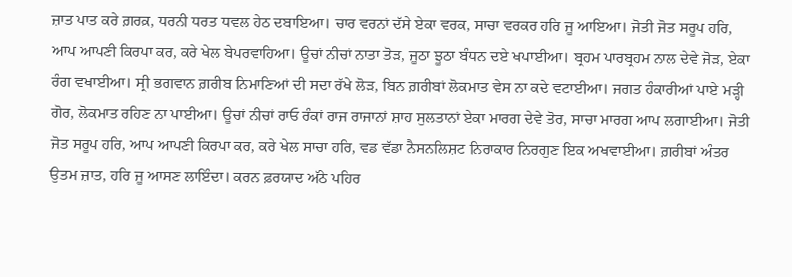ਜ਼ਾਤ ਪਾਤ ਕਰੇ ਗ਼ਰਕ਼, ਧਰਨੀ ਧਰਤ ਧਵਲ ਹੇਠ ਦਬਾਇਆ। ਚਾਰ ਵਰਨਾਂ ਦੱਸੇ ਏਕਾ ਵਰਕ, ਸਾਚਾ ਵਰਕਰ ਹਰਿ ਜੂ ਆਇਆ। ਜੋਤੀ ਜੋਤ ਸਰੂਪ ਹਰਿ, ਆਪ ਆਪਣੀ ਕਿਰਪਾ ਕਰ, ਕਰੇ ਖੇਲ ਬੇਪਰਵਾਹਿਆ। ਊਚਾਂ ਨੀਚਾਂ ਨਾਤਾ ਤੋੜ, ਜੂਠਾ ਝੂਠਾ ਬੰਧਨ ਦਏ ਖਪਾਈਆ। ਬ੍ਰਹਮ ਪਾਰਬ੍ਰਹਮ ਨਾਲ ਦੇਵੇ ਜੋੜ, ਏਕਾ ਰੰਗ ਵਖਾਈਆ। ਸ੍ਰੀ ਭਗਵਾਨ ਗ਼ਰੀਬ ਨਿਮਾਣਿਆਂ ਦੀ ਸਦਾ ਰੱਖੇ ਲੋੜ, ਬਿਨ ਗ਼ਰੀਬਾਂ ਲੋਕਮਾਤ ਵੇਸ ਨਾ ਕਦੇ ਵਟਾਈਆ। ਜਗਤ ਹੰਕਾਰੀਆਂ ਪਾਏ ਮੜ੍ਹੀ ਗੋਰ, ਲੋਕਮਾਤ ਰਹਿਣ ਨਾ ਪਾਈਆ। ਊਚਾਂ ਨੀਚਾਂ ਰਾਓ ਰੰਕਾਂ ਰਾਜ ਰਾਜਾਨਾਂ ਸ਼ਾਹ ਸੁਲਤਾਨਾਂ ਏਕਾ ਮਾਰਗ ਦੇਵੇ ਤੋਰ, ਸਾਚਾ ਮਾਰਗ ਆਪ ਲਗਾਈਆ। ਜੋਤੀ ਜੋਤ ਸਰੂਪ ਹਰਿ, ਆਪ ਆਪਣੀ ਕਿਰਪਾ ਕਰ, ਕਰੇ ਖੇਲ ਸਾਚਾ ਹਰਿ, ਵਡ ਵੱਡਾ ਨੈਸਨਲਿਸ਼ਟ ਨਿਰਾਕਾਰ ਨਿਰਗੁਣ ਇਕ ਅਖਵਾਈਆ। ਗ਼ਰੀਬਾਂ ਅੰਤਰ ਉਤਮ ਜ਼ਾਤ, ਹਰਿ ਜੂ ਆਸਣ ਲਾਇੰਦਾ। ਕਰਨ ਫ਼ਰਯਾਦ ਅੱਠੇ ਪਹਿਰ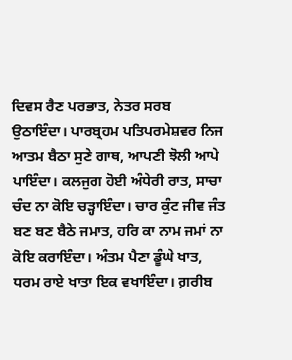ਦਿਵਸ ਰੈਣ ਪਰਭਾਤ, ਨੇਤਰ ਸਰਬ ਉਠਾਇੰਦਾ। ਪਾਰਬ੍ਰਹਮ ਪਤਿਪਰਮੇਸ਼ਵਰ ਨਿਜ ਆਤਮ ਬੈਠਾ ਸੁਣੇ ਗਾਥ, ਆਪਣੀ ਝੋਲੀ ਆਪੇ ਪਾਇੰਦਾ। ਕਲਜੁਗ ਹੋਈ ਅੰਧੇਰੀ ਰਾਤ, ਸਾਚਾ ਚੰਦ ਨਾ ਕੋਇ ਚੜ੍ਹਾਇੰਦਾ। ਚਾਰ ਕੁੰਟ ਜੀਵ ਜੰਤ ਬਣ ਬਣ ਬੈਠੇ ਜਮਾਤ, ਹਰਿ ਕਾ ਨਾਮ ਜਮਾਂ ਨਾ ਕੋਇ ਕਰਾਇੰਦਾ। ਅੰਤਮ ਪੈਣਾ ਡੂੰਘੇ ਖਾਤ, ਧਰਮ ਰਾਏ ਖਾਤਾ ਇਕ ਵਖਾਇੰਦਾ। ਗ਼ਰੀਬ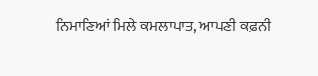ਨਿਮਾਣਿਆਂ ਮਿਲੇ ਕਮਲਾਪਾਤ, ਆਪਣੀ ਕਫ਼ਨੀ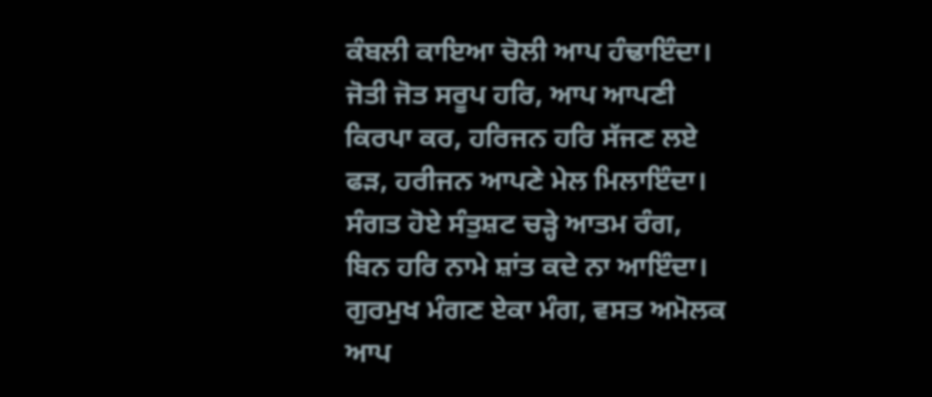ਕੰਬਲੀ ਕਾਇਆ ਚੋਲੀ ਆਪ ਹੰਢਾਇੰਦਾ। ਜੋਤੀ ਜੋਤ ਸਰੂਪ ਹਰਿ, ਆਪ ਆਪਣੀ ਕਿਰਪਾ ਕਰ, ਹਰਿਜਨ ਹਰਿ ਸੱਜਣ ਲਏ ਫੜ, ਹਰੀਜਨ ਆਪਣੇ ਮੇਲ ਮਿਲਾਇੰਦਾ। ਸੰਗਤ ਹੋਏ ਸੰਤੁਸ਼ਟ ਚੜ੍ਹੇ ਆਤਮ ਰੰਗ, ਬਿਨ ਹਰਿ ਨਾਮੇ ਸ਼ਾਂਤ ਕਦੇ ਨਾ ਆਇੰਦਾ। ਗੁਰਮੁਖ ਮੰਗਣ ਏਕਾ ਮੰਗ, ਵਸਤ ਅਮੋਲਕ ਆਪ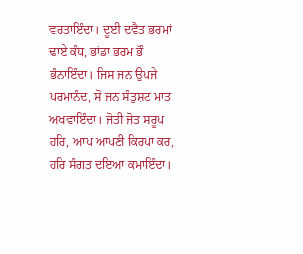ਵਰਤਾਇੰਦਾ। ਦੂਈ ਦਵੈਤ ਭਰਮਾਂ ਢਾਏ ਕੰਧ, ਭਾਂਡਾ ਭਰਮ ਭੌ ਭੰਨਾਇੰਦਾ। ਜਿਸ ਜਨ ਉਪਜੇ ਪਰਮਾਨੰਦ, ਸੋ ਜਨ ਸੰਤੁਸ਼ਟ ਮਾਤ ਅਖਵਾਇੰਦਾ। ਜੋਤੀ ਜੋਤ ਸਰੂਪ ਹਰਿ, ਆਪ ਆਪਣੀ ਕਿਰਪਾ ਕਰ, ਹਰਿ ਸੰਗਤ ਦਇਆ ਕਮਾਇੰਦਾ।